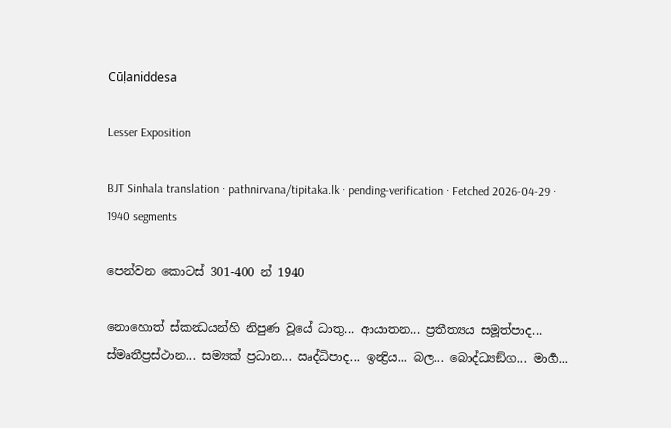Cūḷaniddesa

Lesser Exposition

BJT Sinhala translation · pathnirvana/tipitaka.lk · pending-verification · Fetched 2026-04-29 · 1940 segments

පෙන්වන කොටස් 301-400 න් 1940

නොහොත් ස්කන්‍ධයන්හි නිපුණ වූයේ ධාතු... ආයාතන... ප්‍රතීත්‍යය සමූත්පාද... ස්මෘතීප්‍රස්ථාන... සම්‍යක් ප්‍රධාන... ඍද්ධිපාද... ඉන්‍ද්‍රිය... බල... බොද්ධ්‍යඞ්ග... මාර්‍ග...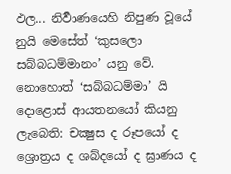ඵල... නිර්‍වාණයෙහි නිපුණ වූයේ නුයි මෙසේත් ‘කුසලො සබ්බධම්මානං’ යනු වේ.
නොහොත් ‘සබ්බධම්මා’ යි දොළොස් ආයතනයෝ කියනු ලැබෙති: චක්‍ෂුස ද රූපයෝ ද ශ්‍රොත්‍රය ද ශබ්දයෝ ද ඝ්‍රාණය ද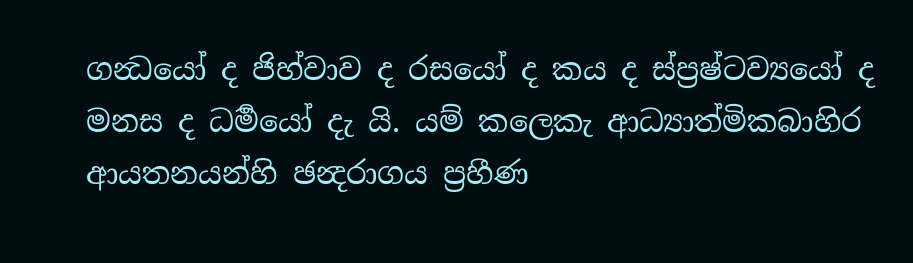ගන්‍ධයෝ ද ජිහ්වාව ද රසයෝ ද කය ද ස්ප්‍රෂ්ටව්‍යයෝ ද මනස ද ධර්‍මයෝ දැ යි. යම් කලෙකැ ආධ්‍යාත්මිකබාහිර ආයතනයන්හි ඡන්‍දරාගය ප්‍රහීණ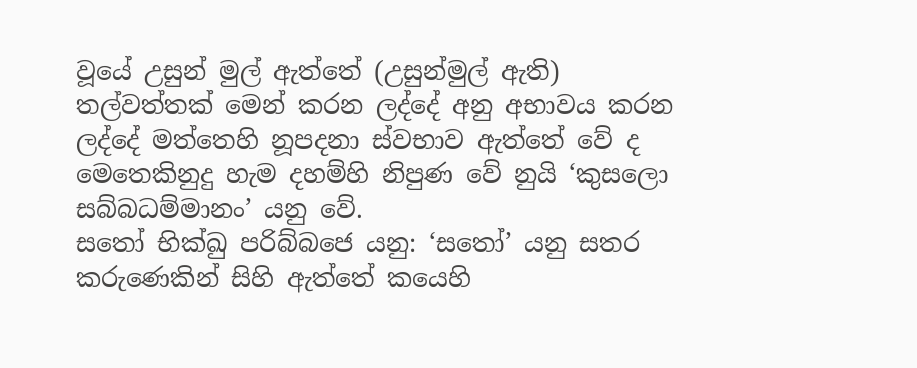වූයේ උසුන් මුල් ඇත්තේ (උසුන්මුල් ඇති) තල්වත්තක් මෙන් කරන ලද්දේ අනු අභාවය කරන ලද්දේ මත්තෙහි නූපදනා ස්වභාව ඇත්තේ වේ ද මෙතෙකිනුදු හැම දහම්හි නිපුණ වේ නුයි ‘කුසලො සබ්බධම්මානං’ යනු වේ.
සතෝ භික්ඛු පරිබ්බජෙ යනු: ‘සතෝ’ යනු සතර කරුණෙකින් සිහි ඇත්තේ කයෙහි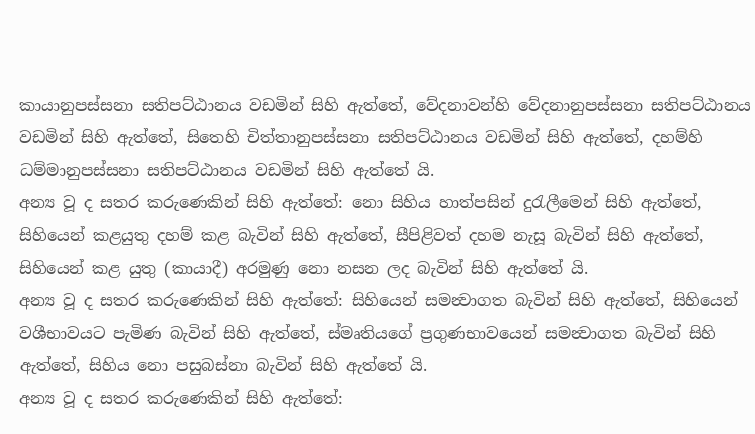කායානුපස්සනා සතිපට්ඨානය වඩමින් සිහි ඇත්තේ, වේදනාවන්හි වේදනානුපස්සනා සතිපට්ඨානය වඩමින් සිහි ඇත්තේ, සිතෙහි චිත්තානුපස්සනා සතිපට්ඨානය වඩමින් සිහි ඇත්තේ, දහම්හි ධම්මානුපස්සනා සතිපට්ඨානය වඩමින් සිහි ඇත්තේ යි.
අන්‍ය වූ ද සතර කරුණෙකින් සිහි ඇත්තේ: නො සිහිය හාත්පසින් දුරැලීමෙන් සිහි ඇත්තේ, සිහියෙන් කළයුතු දහම් කළ බැවින් සිහි ඇත්තේ, සීපිළිවත් දහම නැසූ බැවින් සිහි ඇත්තේ, සිහියෙන් කළ යුතු (කායාදී) අරමුණු නො නසන ලද බැවින් සිහි ඇත්තේ යි.
අන්‍ය වූ ද සතර කරුණෙකින් සිහි ඇත්තේ: සිහියෙන් සමන්‍වාගත බැවින් සිහි ඇත්තේ, සිහියෙන් වශීභාවයට පැමිණ බැවින් සිහි ඇත්තේ, ස්මෘතියගේ ප්‍රගුණභාවයෙන් සමන්‍වාගත බැවින් සිහි ඇත්තේ, සිහිය නො පසුබස්නා බැවින් සිහි ඇත්තේ යි.
අන්‍ය වූ ද සතර කරුණෙකින් සිහි ඇත්තේ: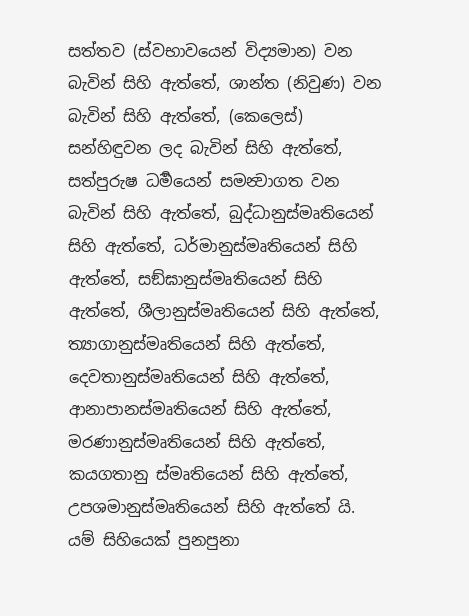සත්තව (ස්වභාවයෙන් විද්‍යමාන) වන බැවින් සිහි ඇත්තේ, ශාන්ත (නිවුණ) වන බැවින් සිහි ඇත්තේ, (කෙලෙස්) සන්හිඳුවන ලද බැවින් සිහි ඇත්තේ, සත්පුරුෂ ධර්‍මයෙන් සමන්‍වාගත වන බැවින් සිහි ඇත්තේ, බුද්ධානුස්මෘතියෙන් සිහි ඇත්තේ, ධර්මානුස්මෘතියෙන් සිහි ඇත්තේ, සඞ්ඝානුස්මෘතියෙන් සිහි ඇත්තේ, ශීලානුස්මෘතියෙන් සිහි ඇත්තේ, ත්‍යාගානුස්මෘතියෙන් සිහි ඇත්තේ, දෙවතානුස්මෘතියෙන් සිහි ඇත්තේ, ආනාපානස්මෘතියෙන් සිහි ඇත්තේ, මරණානුස්මෘතියෙන් සිහි ඇත්තේ, කයගතානු ස්මෘතියෙන් සිහි ඇත්තේ, උපශමානුස්මෘතියෙන් සිහි ඇත්තේ යි. යම් සිහියෙක් පුනපුනා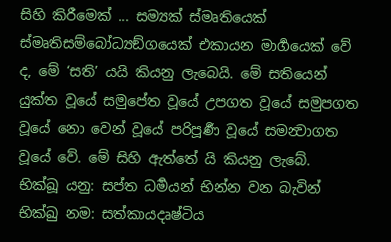සිහි කිරීමෙක් ... සම්‍යක් ස්මෘතියෙක් ස්මෘතිසම්බෝධ්‍යඞ්ගයෙක් එකායන මාර්‍ගයෙක් වේ ද, මේ ‘සති’ යයි කියනු ලැබෙයි. මේ සතියෙන් යුක්ත වූයේ සමුපේත වූයේ උපගත වූයේ සමුපගත වූයේ නො වෙන් වූයේ පරිපූර්‍ණ වූයේ සමන්‍වාගත වූයේ වේ. මේ සිහි ඇත්තේ යි කියනු ලැබේ.
භික්ඛූ යනු: සප්ත ධර්‍මයන් භින්න වන බැවින් භික්ඛු නම: සත්කායදෘෂ්ටිය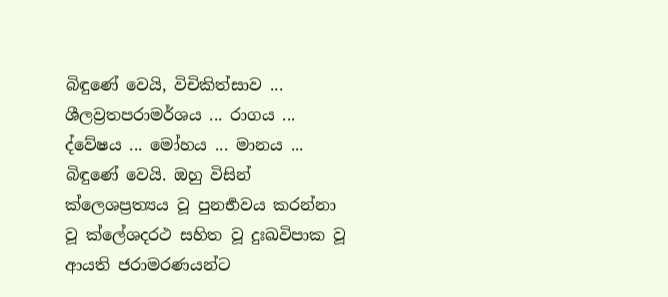බිඳුණේ වෙයි, විචිකිත්සාව ... ශීලව්‍රතපරාමර්ශය ... රාගය ... ද්වේෂය ... මෝහය ... මානය ... බිඳුණේ වෙයි. ඔහු විසින් ක්ලෙශප්‍රත්‍යය වූ පුනර්‍භවය කරන්නා වූ ක්ලේශදරථ සහිත වූ දුඃඛවිපාක වූ ආයති ජරාමරණයන්ට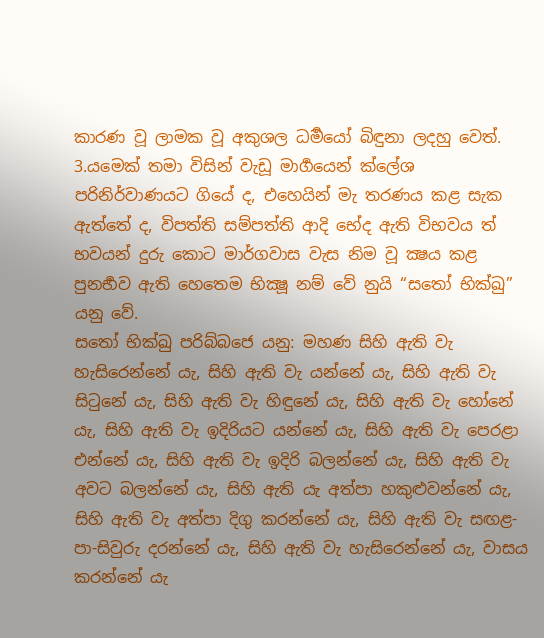කාරණ වූ ලාමක වූ අකුශල ධර්‍මයෝ බිඳුනා ලදහු වෙත්.
3.යමෙක් තමා විසින් වැඩූ මාර්‍ගයෙන් ක්ලේශ පරිනිර්වාණයට ගියේ ද, එහෙයින් මැ තරණය කළ සැක ඇත්තේ ද, විපත්ති සම්පත්ති ආදි භේද ඇති විභවය ත් භවයන් දුරු කොට මාර්ගවාස වැස නිම වූ ක්‍ෂය කළ පුනර්‍භව ඇති හෙතෙම භික්‍ෂූ නම් වේ නුයි “සතෝ භික්ඛු” යනු වේ.
සතෝ භික්ඛු පරිබ්බජෙ යනු: මහණ සිහි ඇති වැ හැසිරෙන්නේ යැ, සිහි ඇති වැ යන්නේ යැ, සිහි ඇති වැ සිටුනේ යැ, සිහි ඇති වැ හිඳුනේ යැ, සිහි ඇති වැ හෝනේ යැ, සිහි ඇති වැ ඉදිරියට යන්නේ යැ, සිහි ඇති වැ පෙරළා එන්නේ යැ, සිහි ඇති වැ ඉදිරි බලන්නේ යැ, සිහි ඇති වැ අවට බලන්නේ යැ, සිහි ඇති යැ අත්පා හකුළුවන්නේ යැ, සිහි ඇති වැ අත්පා දිගු කරන්නේ යැ, සිහි ඇති වැ සඟළ-පා-සිවුරු දරන්නේ යැ, සිහි ඇති වැ හැසිරෙන්නේ යැ, වාසය කරන්නේ යැ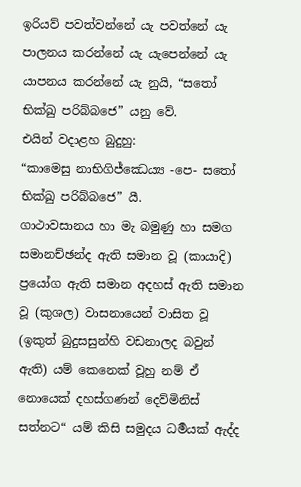ඉරියව් පවත්වන්නේ යැ පවත්නේ යැ පාලනය කරන්නේ යැ යැපෙන්නේ යැ යාපනය කරන්නේ යැ නුයි, “සතෝ භික්ඛු පරිබ්බජෙ” යනු වේ.
එයින් වදාළහ බුදුහු:
“කාමෙසු නාභිගිජ්ඣෙය්‍ය -පෙ- සතෝ භික්ඛු පරිබ්බජෙ” යී.
ගාථාවසානය හා මැ බමුණු හා සමග සමානච්ඡන්ද ඇති සමාන වූ (කායාදි) ප්‍රයෝග ඇති සමාන අදහස් ඇති සමාන වූ (කුශල) වාසනායෙන් වාසිත වූ (ඉකුත් බුදුසසුන්හි වඩනාලද බවුන් ඇති) යම් කෙනෙක් වූහු නම් ඒ නොයෙක් දහස්ගණන් දෙව්මිනිස් සත්නට“ යම් කිසි සමුදය ධර්‍මයක් ඇද්ද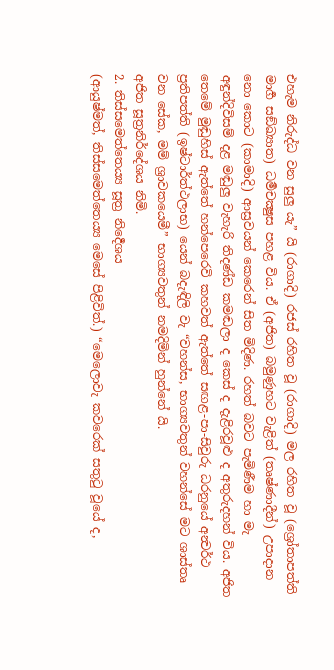එහැම නිරුද්ධ වන සුලු යැ” යි (රාගාදි) රජස් රහිත වූ (රාගාදි) මල රහිත වූ (ශ්‍රෝතාපත්ති මාර්‍ග සඞ්ඛ්‍යාත) ධර්‍මචක්‍ෂුස පහළ විය. ඒ (අජිත) බමුණුහට වැළිත් (තෘෂ්ණාදීන්) උපාදාන නො කොට (කාමාදි) ආස්‍රවයන් කෙරෙන් සිත මිදිණ. රහත් බවට පැමිණීම හා මැ අඳුන්දිවිසම් දළ මඬුලු වැහැරි තිදණ්ඩ කමඬලා ද කෙස් ද දැළිරවූළු ද අතුරුදහන් විය. අජිත තෙමේ මුඬුහිස් ඇත්තේ හන්පෙරෙවි කහවත් ඇත්තේ සඟළ-පා-සිවුරු ධරනුයේ අන්‍වර්ථ ප්‍රතිපත්ති (ඉෂ්ටාර්ත්ථලාභ) යෙන් බදැඳිලි වැ “වහන්ස, භාග්‍යවතුන් වහන්සේ මට ශාස්තෘ වන සේක, මම් ශ්‍රාවකයෙමී” භාග්‍යවතුන් නමදිමින් හුන්නේ යි.
අජිත සූත්‍රනිර්දේශය නිමි.
2. තිස්සමෙත්තෙය්‍ය සූත්‍ර නිර්‍දෙශය
(ආයුෂ්මත්, තිස්සමෙත්තෙය්‍ය මෙසේ පිළිවිත්.) “මෙලොවැ කවරෙක් සතුටු වූයේ ද,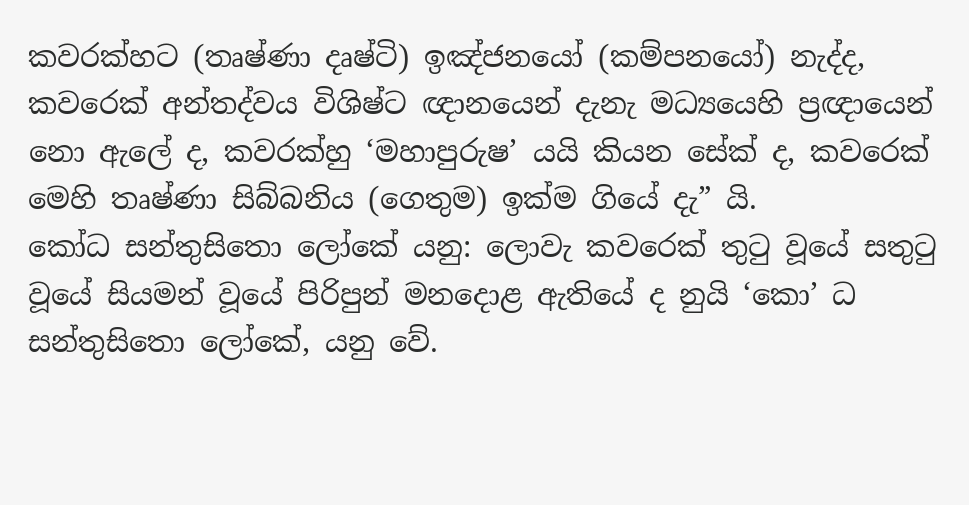කවරක්හට (තෘෂ්ණා දෘෂ්ටි) ඉඤ්ජනයෝ (කම්පනයෝ) නැද්ද, කවරෙක් අන්තද්වය විශිෂ්ට ඥානයෙන් දැනැ මධ්‍යයෙහි ප්‍රඥායෙන් නො ඇලේ ද, කවරක්හු ‘මහාපුරුෂ’ යයි කියන සේක් ද, කවරෙක් මෙහි තෘෂ්ණා සිබ්බනිය (ගෙතුම) ඉක්ම ගියේ දැ” යි.
කෝධ සන්තුසිතො ලෝකේ යනු: ලොවැ කවරෙක් තුටු වූයේ සතුටු වූයේ සියමන් වූයේ පිරිපුන් මනදොළ ඇතියේ ද නුයි ‘කො’ ධ සන්තුසිතො ලෝකේ, යනු වේ.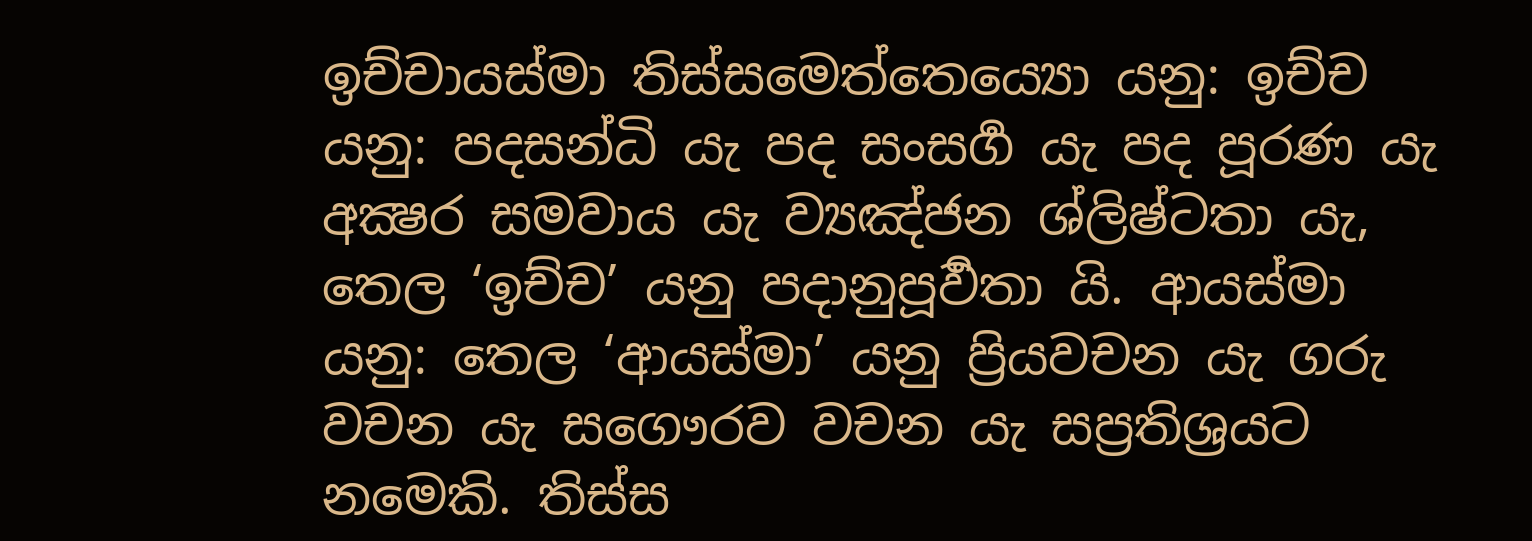ඉච්චායස්මා තිස්සමෙත්තෙය්‍යො යනු: ඉච්ච යනු: පදසන්ධි යැ පද සංසර්‍ග යැ පද පූරණ යැ අක්‍ෂර සමවාය යැ ව්‍යඤ්ජන ශ්ලිෂ්ටතා යැ, තෙල ‘ඉච්ච’ යනු පදානුපූර්‍වතා යි. ආයස්මා යනු: තෙල ‘ආයස්මා’ යනු ප්‍රියවචන යැ ගරු වචන යැ සගෞරව වචන යැ සප්‍රතිශ්‍රයට නමෙකි. තිස්ස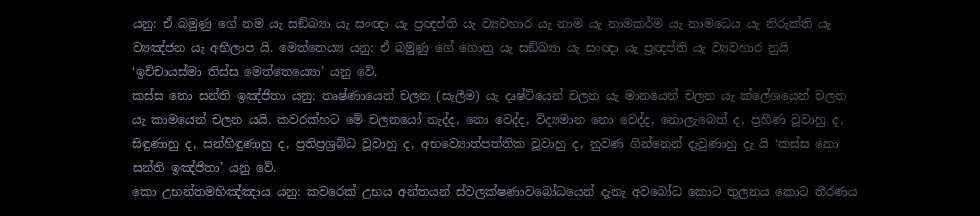යනු: ඒ බමුණු ගේ නම යැ සඞ්ඛ්‍යා යැ සංඥා යැ ප්‍රඥප්ති යැ ව්‍යවහාර යැ නාම යැ නාමකර්ම යැ නාමධෙය යැ නිරුක්ති යැ ව්‍යඤ්ජන යැ අභිලාප යි. මෙත්තෙය්‍ය යනු: ඒ බමුණු ගේ ගොත්‍ර යැ සඞ්ඛ්‍යා යැ සංඥා යැ ප්‍රඥප්ති යැ ව්‍යවහාර නුයි ‘ඉච්චායස්මා තිස්ස මෙත්තෙය්‍යො’ යනු වේ.
කස්ස නො සන්ති ඉඤ්ජිතා යනු: තෘෂ්ණායෙන් චලන (සැලීම) යැ දෘෂ්ටියෙන් චලන යැ මානයෙන් චලන යැ ක්ලේශයෙන් චලන යැ කාමයෙන් චලන යයි. කවරක්හට මේ චලනයෝ නැද්ද, නො වෙද්ද, විද්‍යමාන නො වෙද්ද, නොලැබෙත් ද, ප්‍රහීණ වූවාහු ද, සිඳුණාහු ද, සන්හිඳුණාහු ද, ප්‍රතිප්‍රශ්‍රබ්ධ වූවාහු ද, අභව්‍යොත්පත්තික වූවාහු ද, නුවණ ගින්නෙන් දැවුණාහු දැ යි ‘කස්ස නො සන්ති ඉඤ්ජිතා’ යනු වේ.
කො උභන්තමභිඤ්ඤාය යනු: කවරෙක් උභය අන්තයන් ස්වලක්ෂණාවබෝධයෙන් දැනැ අවබෝධ කොට තුලනය කොට තීරණය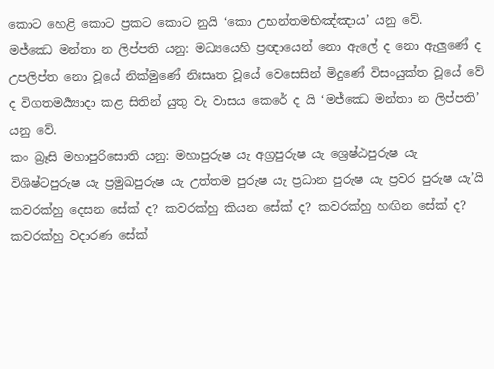කොට හෙළි කොට ප්‍රකට කොට නුයි ‘කො උභන්තමභිඤ්ඤාය’ යනු වේ.
මජ්ඣෙ මන්තා න ලිප්පති යනු: මධ්‍යයෙහි ප්‍රඥායෙන් නො ඇලේ ද නො ඇලුණේ ද උපලිප්ත නො වූයේ නික්මුණේ නිඃසෘත වූයේ වෙසෙසින් මිදුණේ විසංයුක්ත වූයේ වේ ද විගතමර්‍ය්‍යාදා කළ සිතින් යුතු වැ වාසය කෙරේ ද යි ‘මජ්ඣෙ මන්තා න ලිප්පති’ යනු වේ.
කං බ්‍රෑසි මහාපුරිසොති යනු: මහාපුරුෂ යැ අග්‍රපුරුෂ යැ ශ්‍රෙෂ්ඨපුරුෂ යැ විශිෂ්ටපුරුෂ යැ ප්‍රමුඛපුරුෂ යැ උත්තම පුරුෂ යැ ප්‍රධාන පුරුෂ යැ ප්‍රවර පුරුෂ යැ’යි කවරක්හු දෙසන සේක් ද? කවරක්හු කියන සේක් ද? කවරක්හු හඟින සේක් ද? කවරක්හු වදාරණ සේක්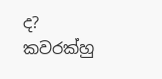ද? කවරක්හු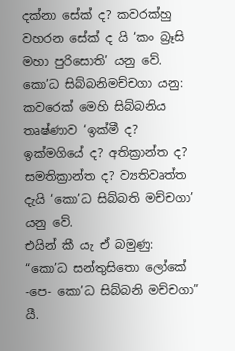දක්නා සේක් ද? කවරක්හු වහරන සේක් ද යි ‘කං බ්‍රෑසි මහා පුරිසොති’ යනු වේ.
කො’ධ සිබ්බනිමච්චගා යනු: කවරෙක් මෙහි සිබ්බනිය තෘෂ්ණාව ‘ඉක්මී ද? ඉක්මගියේ ද? අතික්‍රාන්ත ද? සමතික්‍රාන්ත ද? ව්‍යතිවෘත්ත දැයි ‘කො’ධ සිබ්බති මච්චගා’ යනු වේ.
එයින් කී යැ ඒ බමුණු:
“කො’ධ සන්තුසිතො ලෝකේ -පෙ- කො’ධ සිබ්බනි මච්චගා” යී.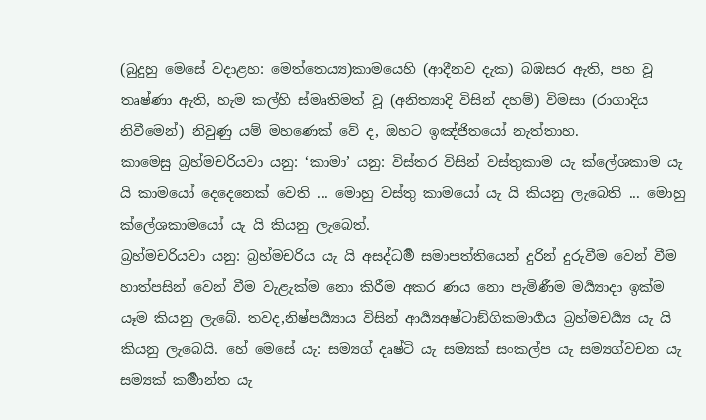(බුදුහු මෙසේ වදාළහ: මෙත්තෙය්‍ය)කාමයෙහි (ආදීනව දැක) බඹසර ඇති, පහ වූ තෘෂ්ණා ඇති, හැම කල්හි ස්මෘතිමත් වූ (අනිත්‍යාදි විසින් දහම්) විමසා (රාගාදිය නිවීමෙන්) නිවුණු යම් මහණෙක් වේ ද, ඔහට ඉඤ්ජිතයෝ නැත්තාහ.
කාමෙසු බ්‍රහ්මචරියවා යනු: ‘කාමා’ යනු: විස්තර විසින් වස්තුකාම යැ ක්ලේශකාම යැ යි කාමයෝ දෙදෙනෙක් වෙති ... මොහු වස්තු කාමයෝ යැ යි කියනු ලැබෙති ... මොහු ක්ලේශකාමයෝ යැ යි කියනු ලැබෙත්.
බ්‍රහ්මචරියවා යනු: බ්‍රහ්මචරිය යැ යි අසද්ධර්‍ම සමාපත්තියෙන් දුරින් දුරුවීම වෙන් වීම හාත්පසින් වෙන් වීම වැළැක්ම නො කිරීම අකර ණය නො පැමිණීම මර්‍ය්‍යාදා ඉක්ම යෑම කියනු ලැබේ. තවද,නිෂ්පර්‍ය්‍යාය විසින් ආර්‍ය්‍යඅෂ්ටාඞ්ගිකමාර්‍ගය බ්‍රහ්මචර්‍ය්‍ය යැ යි කියනු ලැබෙයි. හේ මෙසේ යැ: සම්‍යග් දෘෂ්ටි යැ සම්‍යක් සංකල්ප යැ සම්‍යග්වචන යැ සම්‍යක් කර්‍මාන්ත යැ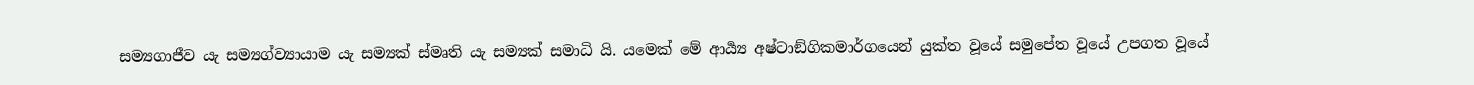සම්‍යගාජීව යැ සම්‍යග්ව්‍යායාම යැ සම්‍යක් ස්මෘති යැ සම්‍යක් සමාධි යි. යමෙක් මේ ආර්‍ය්‍ය අෂ්ටාඞ්ගිකමාර්ගයෙන් යුක්ත වූයේ සමුපේත වූයේ උපගත වූයේ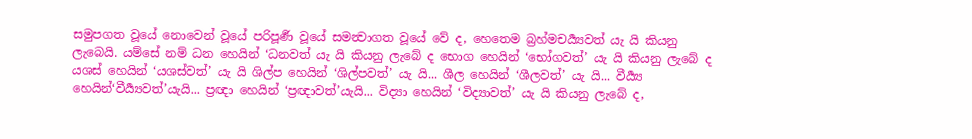සමුපගත වූයේ නොවෙන් වූයේ පරිපූර්‍ණ වූයේ සමන්‍වාගත වූයේ වේ ද, හෙතෙම බ්‍රහ්මචර්‍ය්‍යවත් යැ යි කියනු ලැබෙයි. යම්සේ නම් ධන හෙයින් ‘ධනවත් යැ යි කියනු ලැබේ ද භොග හෙයින් ‘භෝගවත්’ යැ යි කියනු ලැබේ ද යශස් හෙයින් ‘යශස්වත්’ යැ යි ශිල්ප හෙයින් ‘ශිල්පවත්’ යැ යි... ශීල හෙයින් ‘ශීලවත්’ යැ යි... වීර්‍ය්‍ය හෙයින්‘වීර්‍ය්‍යවත්’යැයි... ප්‍රඥා හෙයින් ‘ප්‍රඥාවත්’යැයි... විද්‍යා හෙයින් ‘විද්‍යාවත්’ යැ යි කියනු ලැබේ ද,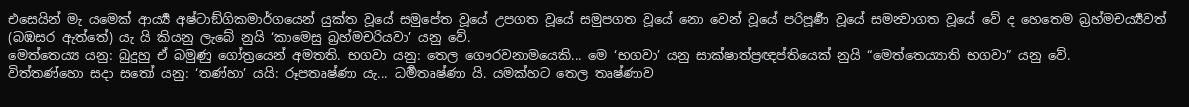එසෙයින් මැ යමෙක් ආර්‍ය්‍ය අෂ්ටාඞ්ගිකමාර්ගයෙන් යුක්ත වූයේ සමුපේත වූයේ උපගත වූයේ සමුපගත වූයේ නො වෙන් වූයේ පරිපූර්‍ණ වූයේ සමන්‍වාගත වූයේ වේ ද හෙතෙම බ්‍රහ්මචර්‍ය්‍යවත් (බඹසර ඇත්තේ) යැ යි කියනු ලැබේ නුයි ‘කාමෙසු බ්‍රහ්මචරියවා’ යනු වේ.
මෙත්තෙය්‍ය යනු: බුදුහු ඒ බමුණු ගෝත්‍රයෙන් අමතති. භගවා යනු: තෙල ගෞරවනාමයෙකි... මෙ ‘භගවා’ යනු සාක්ෂාත්ප්‍රඥප්තියෙක් නුයි “මෙත්තෙය්‍යාති භගවා” යනු වේ.
විත්තණ්හො සදා සතෝ යනු: ‘තණ්හා’ යයි: රූපතෘෂ්ණා යැ... ධර්‍මතෘෂ්ණා යි. යමක්හට තෙල තෘෂ්ණාව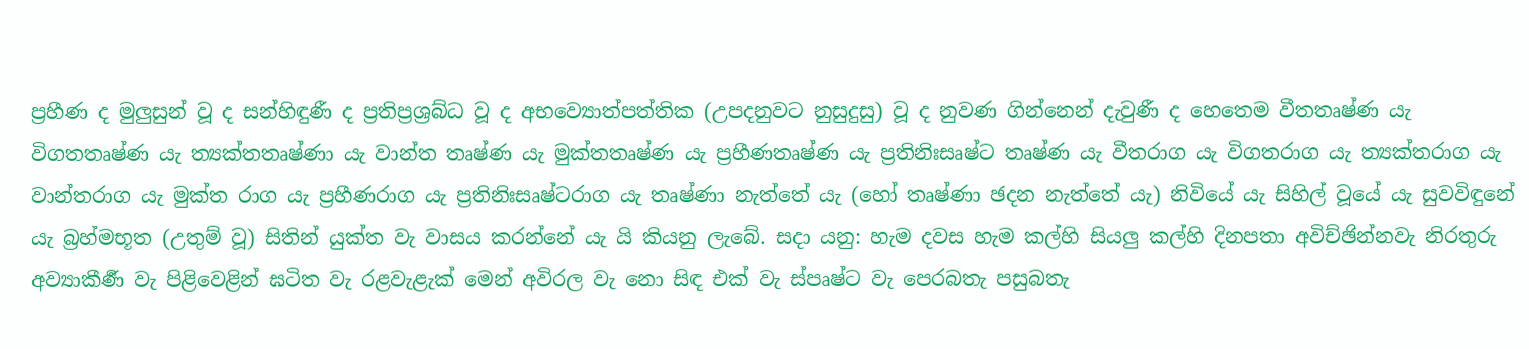ප්‍රහීණ ද මුලුසුන් වූ ද සන්හිඳුණී ද ප්‍රතිප්‍රශ්‍රබ්ධ වූ ද අභව්‍යොත්පත්තික (උපදනුවට නුසුදුසු) වූ ද නුවණ ගින්නෙන් දැවුණී ද හෙතෙම වීතතෘෂ්ණ යැ විගතතෘෂ්ණ යැ ත්‍යක්තතෘෂ්ණා යැ වාන්ත තෘෂ්ණ යැ මුක්තතෘෂ්ණ යැ ප්‍රහීණතෘෂ්ණ යැ ප්‍රතිනිඃසෘෂ්ට තෘෂ්ණ යැ වීතරාග යැ විගතරාග යැ ත්‍යක්තරාග යැ වාන්තරාග යැ මුක්ත රාග යැ ප්‍රහීණරාග යැ ප්‍රතිනිඃසෘෂ්ටරාග යැ තෘෂ්ණා නැත්තේ යැ (හෝ තෘෂ්ණා ඡදන නැත්තේ යැ) නිවියේ යැ සිහිල් වූයේ යැ සුවවිඳුනේ යැ බ්‍රහ්මභූත (උතුම් වූ) සිතින් යුක්ත වැ වාසය කරන්නේ යැ යි කියනු ලැබේ. සදා යනු: හැම දවස හැම කල්හි සියලු කල්හි දිනපතා අවිච්ඡින්නවැ නිරතුරු අව්‍යාකීර්‍ණ වැ පිළිවෙළින් ඝටිත වැ රළවැළැක් මෙන් අවිරල වැ නො සිඳ එක් වැ ස්පෘෂ්ට වැ පෙරබතැ පසුබතැ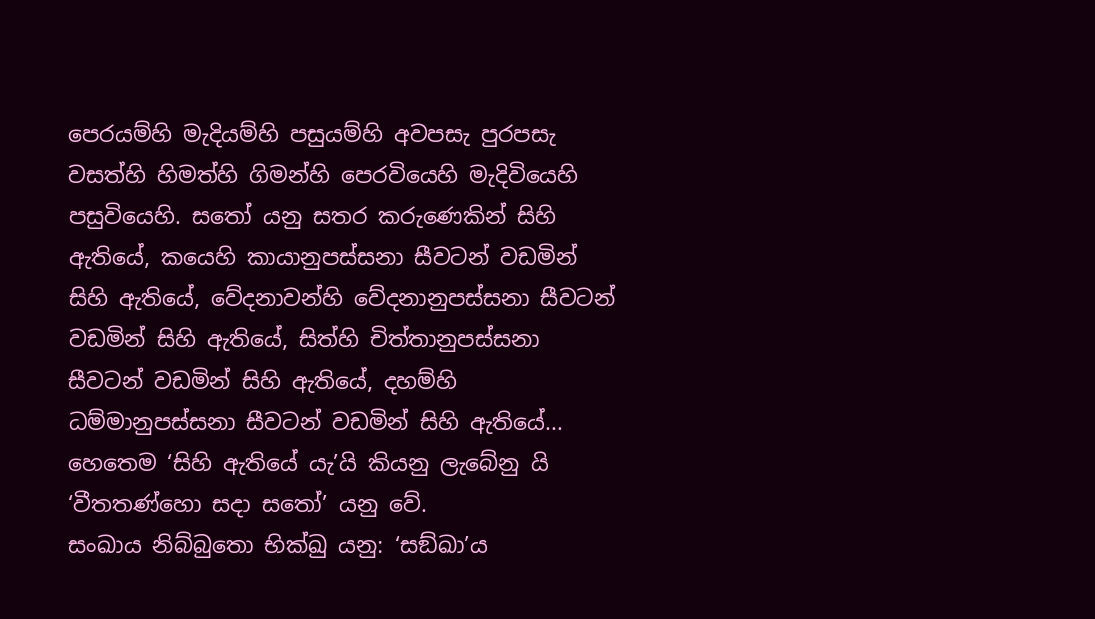පෙරයම්හි මැදියම්හි පසුයම්හි අවපසැ පුරපසැ වසත්හි හිමත්හි ගිමන්හි පෙරවියෙහි මැදිවියෙහි පසුවියෙහි. සතෝ යනු සතර කරුණෙකින් සිහි ඇතියේ, කයෙහි කායානුපස්සනා සීවටන් වඩමින් සිහි ඇතියේ, වේදනාවන්හි වේදනානුපස්සනා සීවටන් වඩමින් සිහි ඇතියේ, සිත්හි චිත්තානුපස්සනා සීවටන් වඩමින් සිහි ඇතියේ, දහම්හි ධම්මානුපස්සනා සීවටන් වඩමින් සිහි ඇතියේ... හෙතෙම ‘සිහි ඇතියේ යැ’යි කියනු ලැබේනු යි ‘වීතතණ්හො සදා සතෝ’ යනු වේ.
සංඛාය නිබ්බුතො භික්ඛු යනු: ‘සඞ්ඛා’ය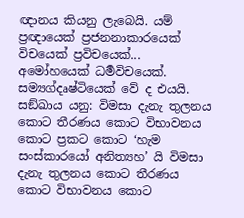ඥානය කියනු ලැබෙයි. යම් ප්‍රඥායෙක් ප්‍රජනනාකාරයෙක් විචයෙක් ප්‍රවිචයෙක්... අමෝහයෙක් ධර්‍මවිචයෙක්. සම්‍යග්දෘෂ්ටියෙක් වේ ද එයයි. සඞ්ඛාය යනු: විමසා දැනැ තුලනය කොට තීරණය කොට විභාවනය කොට ප්‍රකට කොට ‘හැම සංස්කාරයෝ අනිත්‍යහ’ යි විමසා දැනැ තුලනය කොට තීරණය කොට විභාවනය කොට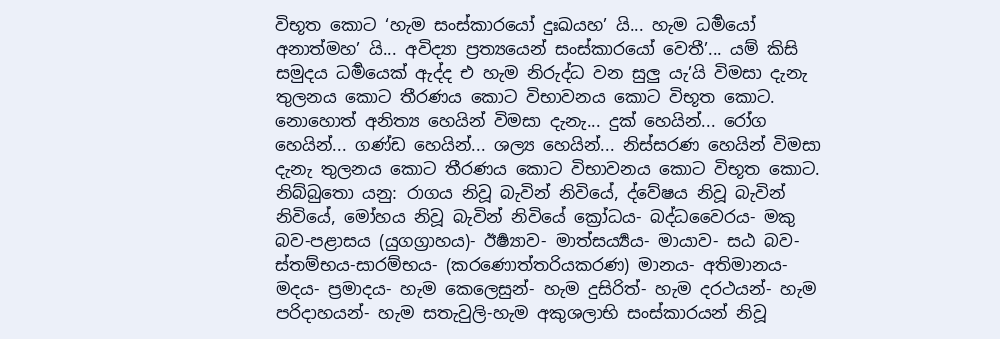විභූත කොට ‘හැම සංස්කාරයෝ දුඃඛයහ’ යි... හැම ධර්‍මයෝ අනාත්මහ’ යි... අවිද්‍යා ප්‍රත්‍යයෙන් සංස්කාරයෝ වෙතී’... යම් කිසි සමුදය ධර්‍මයෙක් ඇද්ද එ හැම නිරුද්ධ වන සුලු යැ’යි විමසා දැනැ තුලනය කොට තීරණය කොට විභාවනය කොට විභූත කොට.
නොහොත් අනිත්‍ය හෙයින් විමසා දැනැ... දුක් හෙයින්... රෝග හෙයින්... ගණ්ඩ හෙයින්... ශල්‍ය හෙයින්... නිස්සරණ හෙයින් විමසා දැනැ තුලනය කොට තීරණය කොට විභාවනය කොට විභූත කොට. නිබ්බුතො යනු: රාගය නිවූ බැවින් නිවියේ, ද්වේෂය නිවූ බැවින් නිවියේ, මෝහය නිවූ බැවින් නිවියේ ක්‍රෝධය- බද්ධවෛරය- මකු බව-පළාසය (යුගග්‍රාහය)- ඊර්‍ෂ්‍යාව- මාත්සර්‍ය්‍යය- මායාව- සඨ බව- ස්තම්භය-සාරම්භය- (කරණොත්තරියකරණ) මානය- අතිමානය- මදය- ප්‍රමාදය- හැම කෙලෙසුන්- හැම දුසිරිත්- හැම දරථයන්- හැම පරිදාහයන්- හැම සතැවුලි-හැම අකුශලාභි සංස්කාරයන් නිවූ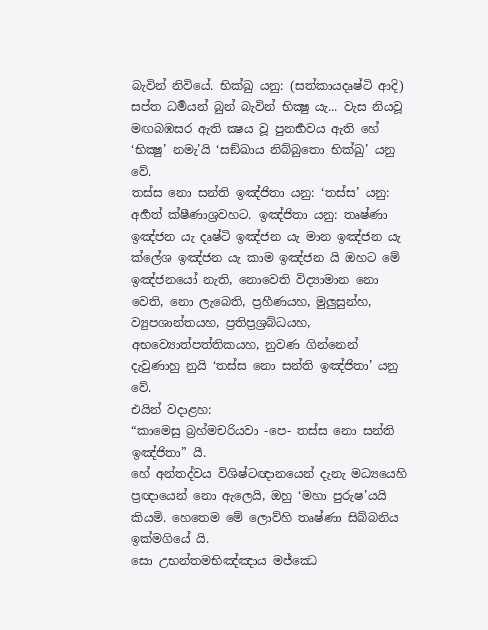බැවින් නිවියේ. භික්ඛු යනු: (සත්කායදෘෂ්ටි ආදි) සප්ත ධර්‍මයන් බුන් බැවින් භික්‍ෂු යැ... වැස නියවූ මඟබඹසර ඇති ක්‍ෂය වූ පුනර්‍භවය ඇති හේ ‘භික්‍ෂු’ නමැ’යි ‘සඞ්ඛාය නිබ්බුතො භික්ඛු’ යනු වේ.
තස්ස නො සන්ති ඉඤ්ජිතා යනු: ‘තස්ස’ යනු: අර්‍හත් ක්ෂීණාශ්‍රවහට. ඉඤ්ජිතා යනු: තෘෂ්ණා ඉඤ්ජන යැ දෘෂ්ටි ඉඤ්ජන යැ මාන ඉඤ්ජන යැ ක්ලේශ ඉඤ්ජන යැ කාම ඉඤ්ජන යි ඔහට මේ ඉඤ්ජනයෝ නැති, නොවෙති විද්‍යාමාන නො වෙති, නො ලැබෙති, ප්‍රහීණයහ, මුලුසුන්හ, ව්‍යුපශාන්තයහ, ප්‍රතිප්‍රශ්‍රබ්ධයහ, අභව්‍යොත්පත්තිකයහ, නුවණ ගින්නෙන් දැවුණාහු නුයි ‘තස්ස නො සන්ති ඉඤ්ජිතා’ යනු වේ.
එයින් වදාළහ:
“කාමෙසු බ්‍රහ්මචරියවා -පෙ- තස්ස නො සන්ති ඉඤ්ජිතා” යී.
හේ අන්තද්වය විශිෂ්ටඥානයෙන් දැනැ මධ්‍යයෙහි ප්‍රඥායෙන් නො ඇලෙයි, ඔහු ‘මහා පුරුෂ’යයි කියමි. හෙතෙම මේ ලොව්හි තෘෂ්ණා සිබ්බනිය ඉක්මගියේ යි.
සො උභන්තමභිඤ්ඤාය මජ්ඣෙ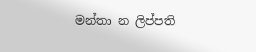මන්තා න ලිප්පති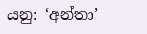යනු: ‘අන්තා’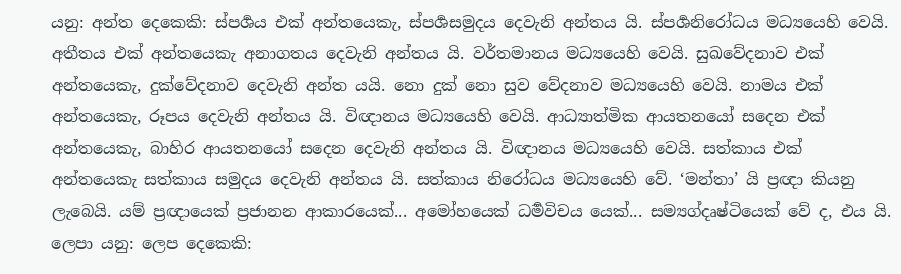යනු: අන්ත දෙකෙකි: ස්පර්‍ශය එක් අන්තයෙකැ, ස්පර්‍ශසමුදය දෙවැනි අන්තය යි. ස්පර්‍ශනිරෝධය මධ්‍යයෙහි වෙයි. අතීතය එක් අන්තයෙකැ අනාගතය දෙවැනි අන්තය යි. වර්තමානය මධ්‍යයෙහි වෙයි. සුඛවේදනාව එක් අන්තයෙකැ, දුක්වේදනාව දෙවැනි අන්ත යයි. නො දුක් නො සුව වේදනාව මධ්‍යයෙහි වෙයි. නාමය එක් අන්තයෙකැ, රූපය දෙවැනි අන්තය යි. විඥානය මධ්‍යයෙහි වෙයි. ආධ්‍යාත්මික ආයතනයෝ සදෙන එක් අන්තයෙකැ, බාහිර ආයතනයෝ සදෙන දෙවැනි අන්තය යි. විඥානය මධ්‍යයෙහි වෙයි. සත්කාය එක් අන්තයෙකැ සත්කාය සමුදය දෙවැනි අන්තය යි. සත්කාය නිරෝධය මධ්‍යයෙහි වේ. ‘මන්තා’ යි ප්‍රඥා කියනු ලැබෙයි. යම් ප්‍රඥායෙක් ප්‍රජානන ආකාරයෙක්... අමෝහයෙක් ධර්‍මවිචය යෙක්... සම්‍යග්දෘෂ්ටියෙක් වේ ද, එය යි.
ලෙපා යනු: ලෙප දෙකෙකි: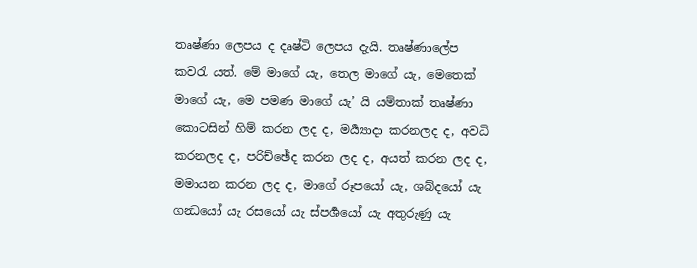තෘෂ්ණා ලෙපය ද දෘෂ්ටි ලෙපය දැයි. තෘෂ්ණාලේප කවරැ යත්. මේ මාගේ යැ, තෙල මාගේ යැ, මෙතෙක් මාගේ යැ, මෙ පමණ මාගේ යැ’ යි යම්තාක් තෘෂ්ණා කොටසින් හිම් කරන ලද ද, මර්‍ය්‍යාදා කරනලද ද, අවධි කරනලද ද, පරිච්ඡේද කරන ලද ද, අයත් කරන ලද ද, මමායන කරන ලද ද, මාගේ රූපයෝ යැ, ශබ්දයෝ යැ ගන්‍ධයෝ යැ රසයෝ යැ ස්පර්‍ශයෝ යැ අතුරුණු යැ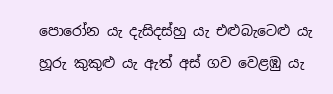පොරෝන යැ දැසිදස්හු යැ එළුබැටෙළු යැ හූරු කුකුළු යැ ඇත් අස් ගව වෙළඹු යැ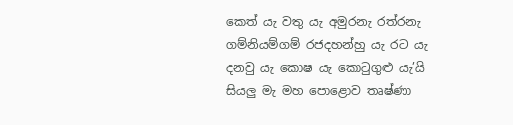කෙත් යැ වතු යැ අමුරනැ රත්රනැ ගම්නියම්ගම් රජදහන්හු යැ රට යැ දනවු යැ කොෂ යැ කොටුගුළු යැ’යි සියලු මැ මහ පොළොව තෘෂ්ණා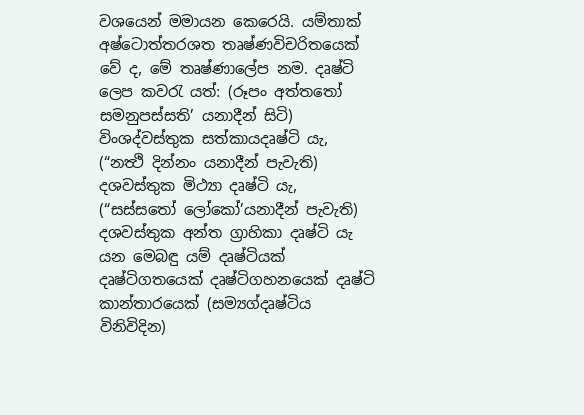වශයෙන් මමායන කෙරෙයි. යම්තාක් අෂ්ටොත්තරශත තෘෂ්ණවිචරිතයෙක් වේ ද, මේ තෘෂ්ණාලේප නම. දෘෂ්ටි ලෙප කවරැ යත්: (රූපං අත්තතෝ සමනුපස්සති’ යනාදීන් සිටි) විංශද්වස්තුක සත්කායදෘෂ්ටි යැ, (“නත්‍ථි දින්නං යනාදීන් පැවැති) දශවස්තුක මිථ්‍යා දෘෂ්ටි යැ, (“සස්සතෝ ලෝකෝ’යනාදීන් පැවැති) දශවස්තුක අන්ත ග්‍රාහිකා දෘෂ්ටි යැ යන මෙබඳු යම් දෘෂ්ටියක් දෘෂ්ටිගතයෙක් දෘෂ්ටිගහනයෙක් දෘෂ්ටි කාන්තාරයෙක් (සම්‍යග්දෘෂ්ටිය විනිවිදින)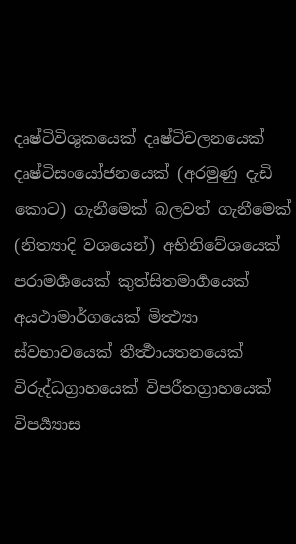දෘෂ්ටිවිශුකයෙක් දෘෂ්ටිචලනයෙක් දෘෂ්ටිසංයෝජනයෙක් (අරමුණු දැඩි කොට) ගැනීමෙක් බලවත් ගැනීමෙක් (නිත්‍යාදි වශයෙන්) අභිනිවේශයෙක් පරාමර්‍ශයෙක් කුත්සිතමාර්‍ගයෙක් අයථාමාර්ගයෙක් මිත්‍ථ්‍යා ස්වභාවයෙක් තීර්‍ත්‍ථායතනයෙක් විරුද්ධග්‍රාහයෙක් විපරීතග්‍රාහයෙක් විපර්‍ය්‍යාස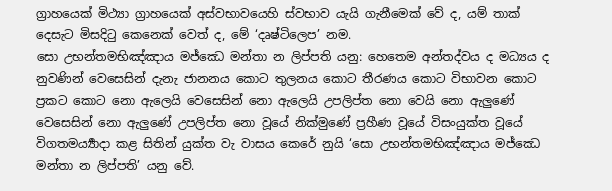ග්‍රාහයෙක් මිථ්‍යා ග්‍රාහයෙක් අස්වභාවයෙහි ස්වභාව යැයි ගැනීමෙක් වේ ද, යම් තාක් දෙසැට මිසදිටු කෙනෙක් වෙත් ද, මේ ‘දෘෂ්ටිලෙප’ නම.
සො උභන්තමභිඤ්ඤාය මජ්ඣෙ මන්තා න ලිප්පති යනු: හෙතෙම අන්තද්වය ද මධ්‍යය ද නුවණින් වෙසෙසින් දැනැ ජානනය කොට තුලනය කොට තීරණය කොට විභාවන කොට ප්‍රකට කොට නො ඇලෙයි වෙසෙසින් නො ඇලෙයි උපලිප්ත නො වෙයි නො ඇලුණේ වෙසෙසින් නො ඇලුණේ උපලිප්ත නො වූයේ නික්මුණේ ප්‍රහීණ වූයේ විසංයුක්ත වූයේ විගතමර්‍ය්‍යාදා කළ සිතින් යුක්ත වැ වාසය කෙරේ නුයි ‘සො උභන්තමභිඤ්ඤාය මජ්ඣෙ මන්තා න ලිප්පති’ යනු වේ.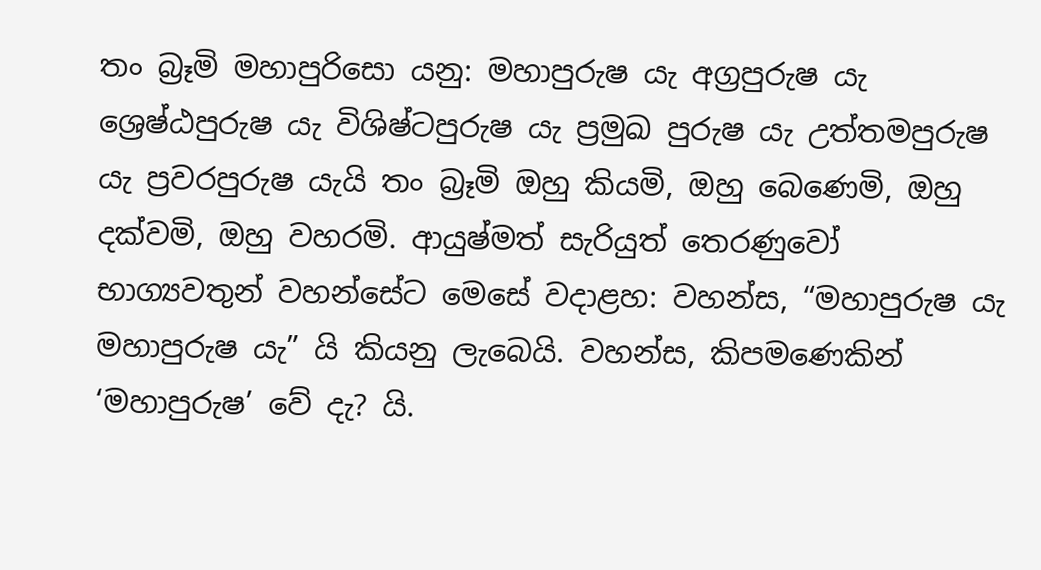තං බ්‍රෑමි මහාපුරිසො යනු: මහාපුරුෂ යැ අග්‍රපුරුෂ යැ ශ්‍රෙෂ්ඨපුරුෂ යැ විශිෂ්ටපුරුෂ යැ ප්‍රමුඛ පුරුෂ යැ උත්තමපුරුෂ යැ ප්‍රවරපුරුෂ යැයි තං බ්‍රෑමි ඔහු කියමි, ඔහු බෙණෙමි, ඔහු දක්වමි, ඔහු වහරමි. ආයුෂ්මත් සැරියුත් තෙරණුවෝ භාග්‍යවතුන් වහන්සේට මෙසේ වදාළහ: වහන්ස, “මහාපුරුෂ යැ මහාපුරුෂ යැ” යි කියනු ලැබෙයි. වහන්ස, කිපමණෙකින් ‘මහාපුරුෂ’ වේ දැ? යි.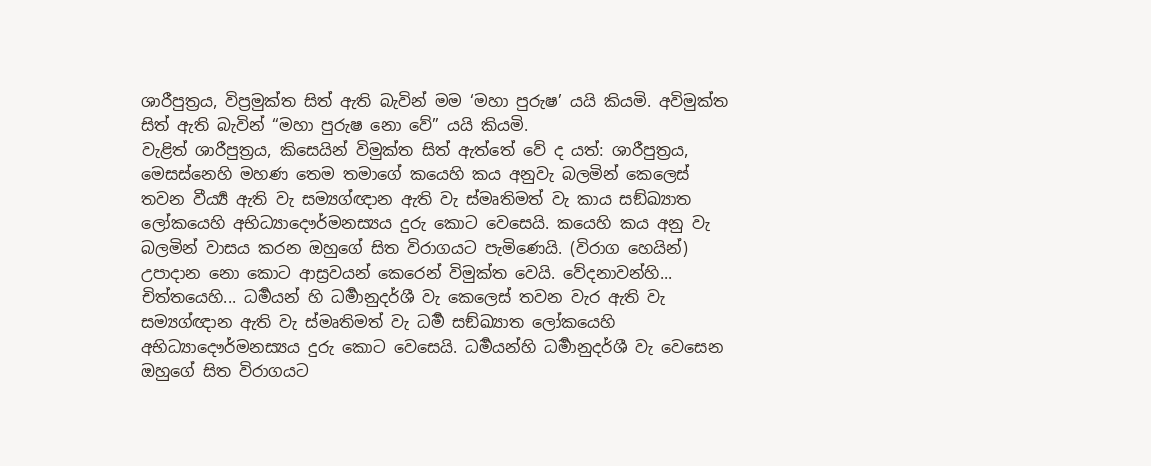ශාරීපුත්‍රය, විප්‍රමුක්ත සිත් ඇති බැවින් මම ‘මහා පුරුෂ’ යයි කියමි. අවිමුක්ත සිත් ඇති බැවින් “මහා පුරුෂ නො වේ” යයි කියමි.
වැළිත් ශාරීපුත්‍රය, කිසෙයින් විමුක්ත සිත් ඇත්තේ වේ ද යත්: ශාරීපුත්‍රය, මෙසස්නෙහි මහණ තෙම තමාගේ කයෙහි කය අනුවැ බලමින් කෙලෙස් තවන වීර්‍ය්‍ය ඇති වැ සම්‍යග්ඥාන ඇති වැ ස්මෘතිමත් වැ කාය සඞ්ඛ්‍යාත ලෝකයෙහි අභිධ්‍යාදෞර්මනස්‍යය දුරු කොට වෙසෙයි. කයෙහි කය අනු වැ බලමින් වාසය කරන ඔහුගේ සිත විරාගයට පැමිණෙයි. (විරාග හෙයින්) උපාදාන නො කොට ආස්‍රවයන් කෙරෙන් විමුක්ත වෙයි. වේදනාවන්හි... චිත්තයෙහි... ධර්‍මයන් හි ධර්‍මානුදර්ශී වැ කෙලෙස් තවන වැර ඇති වැ සම්‍යග්ඥාන ඇති වැ ස්මෘතිමත් වැ ධර්‍ම සඞ්ඛ්‍යාත ලෝකයෙහි අභිධ්‍යාදෞර්මනස්‍යය දුරු කොට වෙසෙයි. ධර්‍මයන්හි ධර්‍මානුදර්ශී වැ වෙසෙන ඔහුගේ සිත විරාගයට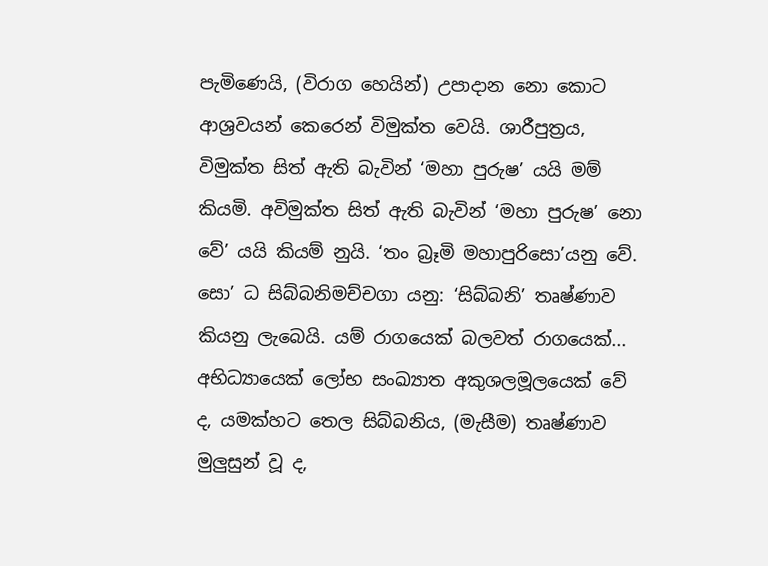පැමිණෙයි, (විරාග හෙයින්) උපාදාන නො කොට ආශ්‍රවයන් කෙරෙන් විමුක්ත වෙයි. ශාරීපුත්‍රය, විමුක්ත සිත් ඇති බැවින් ‘මහා පුරුෂ’ යයි මම් කියමි. අවිමුක්ත සිත් ඇති බැවින් ‘මහා පුරුෂ’ නො වේ’ යයි කියම් නුයි. ‘තං බ්‍රෑමි මහාපුරිසො’යනු වේ.
සො’ ධ සිබ්බනිමච්චගා යනු: ‘සිබ්බනි’ තෘෂ්ණාව කියනු ලැබෙයි. යම් රාගයෙක් බලවත් රාගයෙක්... අභිධ්‍යායෙක් ලෝභ සංඛ්‍යාත අකුශලමූලයෙක් වේ ද, යමක්හට තෙල සිබ්බනිය, (මැසීම) තෘෂ්ණාව මුලුසුන් වූ ද,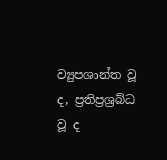ව්‍යුපශාන්ත වූ ද, ප්‍රතිප්‍රශ්‍රබ්ධ වූ ද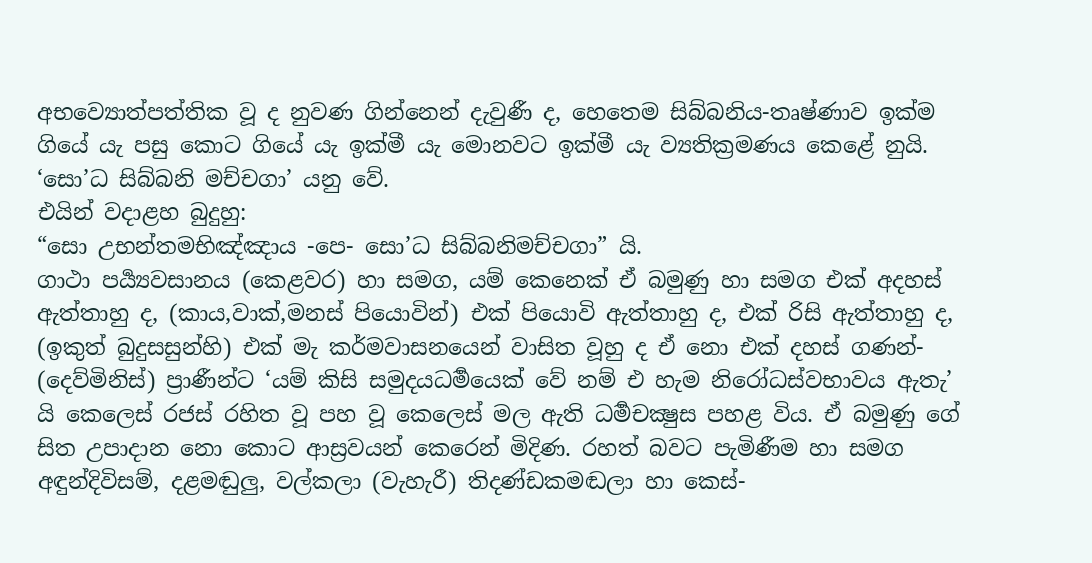අභව්‍යොත්පත්තික වූ ද නුවණ ගින්නෙන් දැවුණී ද, හෙතෙම සිබ්බනිය-තෘෂ්ණාව ඉක්ම ගියේ යැ පසු කොට ගියේ යැ ඉක්මී යැ මොනවට ඉක්මී යැ ව්‍යතික්‍රමණය කෙළේ නුයි. ‘සො’ධ සිබ්බනි මච්චගා’ යනු වේ.
එයින් වදාළහ බුදුහු:
“සො උභන්තමභිඤ්ඤාය -පෙ- සො’ධ සිබ්බනිමච්චගා” යි.
ගාථා පර්‍ය්‍යවසානය (කෙළවර) හා සමග, යම් කෙනෙක් ඒ බමුණු හා සමග එක් අදහස් ඇත්තාහු ද, (කාය,වාක්,මනස් පියොවින්) එක් පියොවි ඇත්තාහු ද, එක් රිසි ඇත්තාහු ද, (ඉකුත් බුදුසසුන්හි) එක් මැ කර්මවාසනයෙන් වාසිත වූහු ද ඒ නො එක් දහස් ගණන්- (දෙව්මිනිස්) ප්‍රාණීන්ට ‘යම් කිසි සමුදයධර්‍මයෙක් වේ නම් එ හැම නිරෝධස්වභාවය ඇතැ’ යි කෙලෙස් රජස් රහිත වූ පහ වූ කෙලෙස් මල ඇති ධර්‍මචක්‍ෂුස පහළ විය. ඒ බමුණු ගේ සිත උපාදාන නො කොට ආස්‍රවයන් කෙරෙන් මිදිණ. රහත් බවට පැමිණීම හා සමග අඳුන්දිවිසම්, දළමඬුලු, වල්කලා (වැහැරී) තිදණ්ඩකමඬලා හා කෙස්-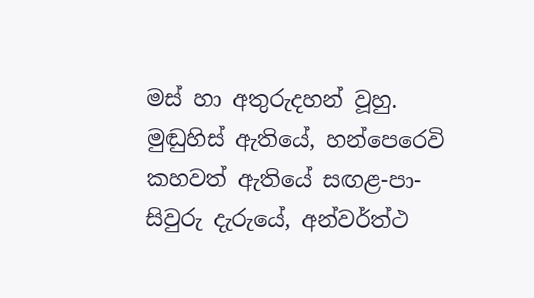මස් හා අතුරුදහන් වූහු. මුඬුහිස් ඇතියේ, හන්පෙරෙවි කහවත් ඇතියේ සඟළ-පා-සිවුරු දැරුයේ, අන්වර්ත්ථ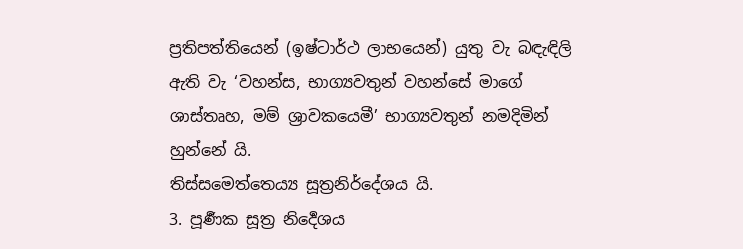ප්‍රතිපත්තියෙන් (ඉෂ්ටාර්ථ ලාභයෙන්) යුතු වැ බඳැඳිලි ඇති වැ ‘වහන්ස, භාග්‍යවතුන් වහන්සේ මාගේ ශාස්තෘහ, මම් ශ්‍රාවකයෙමී’ භාග්‍යවතුන් නමදිමින් හුන්නේ යි.
තිස්සමෙත්තෙය්‍ය සූත්‍රනිර්දේශය යි.
3. පූර්‍ණක සූත්‍ර නිර්‍දෙශය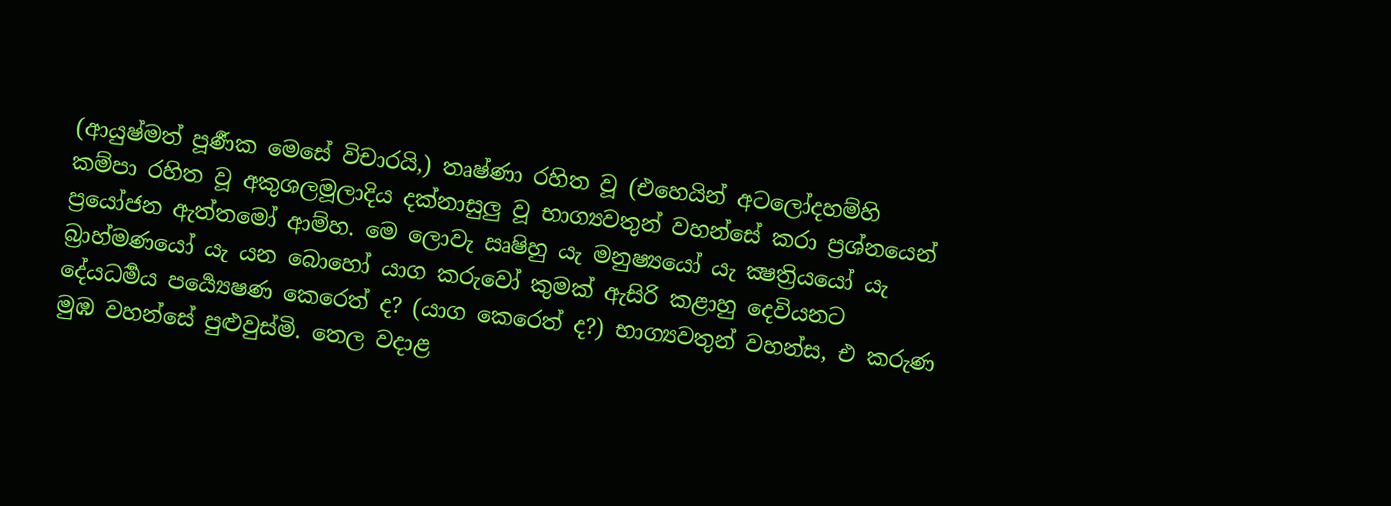(ආයුෂ්මත් පූර්‍ණක මෙසේ විචාරයි,) තෘෂ්ණා රහිත වූ (එහෙයින් අටලෝදහම්හි කම්පා රහිත වූ අකුශලමූලාදිය දක්නාසුලු වූ භාග්‍යවතුන් වහන්සේ කරා ප්‍රශ්නයෙන් ප්‍රයෝජන ඇත්තමෝ ආම්හ. මෙ ලොවැ ඍෂිහු යැ මනුෂ්‍යයෝ යැ ක්‍ෂත්‍රියයෝ යැ බ්‍රාහ්මණයෝ යැ යන බොහෝ යාග කරුවෝ කුමක් ඇසිරි කළාහු දෙවියනට දේයධර්‍මය පර්‍ය්‍යෙෂණ කෙරෙත් ද? (යාග කෙරෙත් ද?) භාග්‍යවතුන් වහන්ස, එ කරුණ මුඹ වහන්සේ පුළුවුස්මි. තෙල වදාළ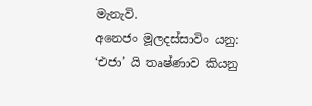මැනැවි.
අනෙජං මූලදස්සාවිං යනු: ‘එජා’ යි තෘෂ්ණාව කියනු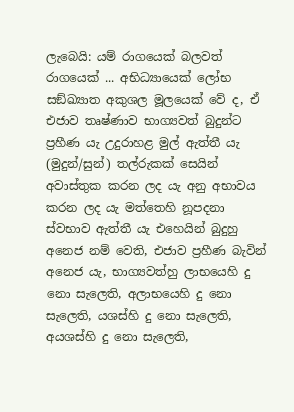ලැබෙයි: යම් රාගයෙක් බලවත් රාගයෙක් ... අභිධ්‍යායෙක් ලෝභ සඞ්ඛ්‍යාත අකුශල මූලයෙක් වේ ද, ඒ එජාව තෘෂ්ණාව භාග්‍යවත් බුදුන්ට ප්‍රහීණ යැ උදුරාහළ මුල් ඇත්තී යැ (මුදුන්/සුන්) තල්රුකක් සෙයින් අවාස්තුක කරන ලද යැ අනු අභාවය කරන ලද යැ මත්තෙහි නූපදනා ස්වභාව ඇත්තී යැ එහෙයින් බුදුහු අනෙජ නම් වෙති, එජාව ප්‍රහීණ බැවින් අනෙජ යැ, භාග්‍යවත්හු ලාභයෙහි දු නො සැලෙති, අලාභයෙහි දු නො සැලෙති, යශස්හි දු නො සැලෙති, අයශස්හි දු නො සැලෙති,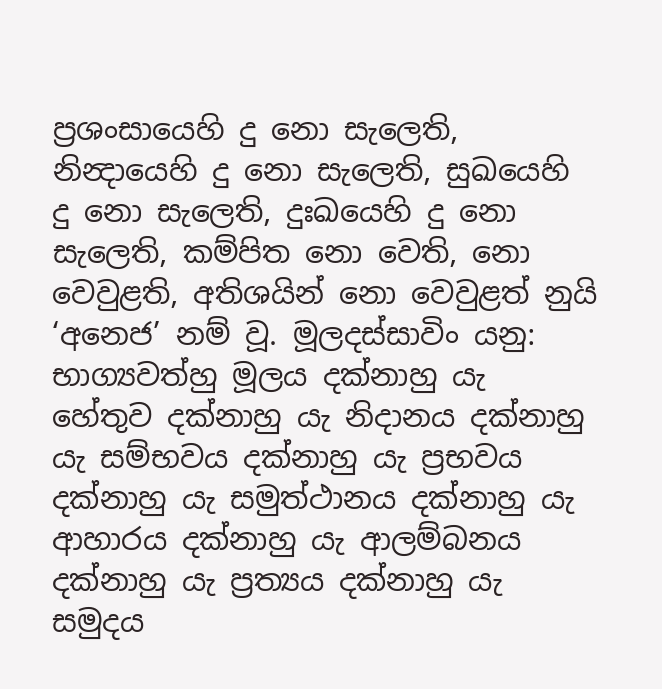ප්‍රශංසායෙහි දු නො සැලෙති, නින්‍දායෙහි දු නො සැලෙති, සුඛයෙහි දු නො සැලෙති, දුඃඛයෙහි දු නො සැලෙති, කම්පිත නො වෙති, නො වෙවුළති, අතිශයින් නො වෙවුළත් නුයි ‘අනෙජ’ නම් වූ. මූලදස්සාවිං යනු: භාග්‍යවත්හු මූලය දක්නාහු යැ හේතුව දක්නාහු යැ නිදානය දක්නාහු යැ සම්භවය දක්නාහු යැ ප්‍රභවය දක්නාහු යැ සමුත්ථානය දක්නාහු යැ ආහාරය දක්නාහු යැ ආලම්බනය දක්නාහු යැ ප්‍රත්‍යය දක්නාහු යැ සමුදය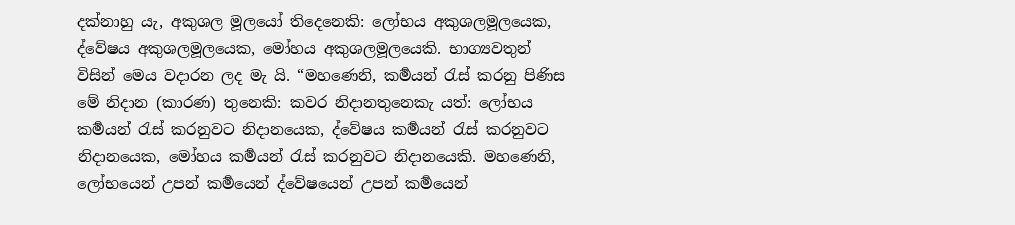දක්නාහු යැ, අකුශල මූලයෝ තිදෙනෙකි: ලෝභය අකුශලමූලයෙක, ද්වේෂය අකුශලමූලයෙක, මෝහය අකුශලමූලයෙකි. භාග්‍යවතුන් විසින් මෙය වදාරන ලද මැ යි. “මහණෙනි, කර්‍මයන් රැස් කරනු පිණිස මේ නිදාන (කාරණ) තුනෙකි: කවර නිදානතුනෙකැ යත්: ලෝභය කර්‍මයන් රැස් කරනුවට නිදානයෙක, ද්වේෂය කර්‍මයන් රැස් කරනුවට නිදානයෙක, මෝහය කර්‍මයන් රැස් කරනුවට නිදානයෙකි. මහණෙනි, ලෝභයෙන් උපන් කර්‍මයෙන් ද්වේෂයෙන් උපන් කර්‍මයෙන්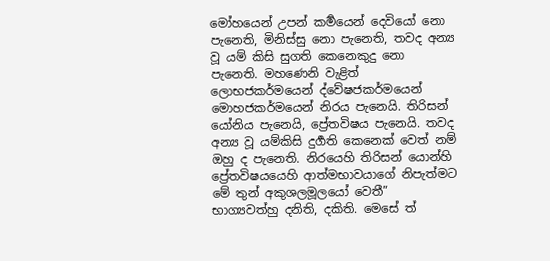මෝහයෙන් උපන් කර්‍මයෙන් දෙවියෝ නො පැනෙති, මිනිස්සු නො පැනෙති, තවද අන්‍ය වූ යම් කිසි සුගති කෙනෙකුදු නො පැනෙති. මහණෙනි වැළිත් ලොභජකර්මයෙන් ද්වේෂජකර්මයෙන් මොහජකර්මයෙන් නිරය පැනෙයි. තිරිසන් යෝනිය පැනෙයි, ප්‍රේතවිෂය පැනෙයි. තවද අන්‍ය වූ යම්කිසි දුර්‍ගති කෙනෙක් වෙත් නම් ඔහු ද පැනෙති. නිරයෙහි තිරිසන් යොන්හි ප්‍රේතවිෂයයෙහි ආත්මභාවයාගේ නිපැත්මට මේ තුන් අකුශලමූලයෝ වෙතී” භාග්‍යවත්හු දනිති, දකිති. මෙසේ ත්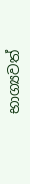භාග්‍යවත්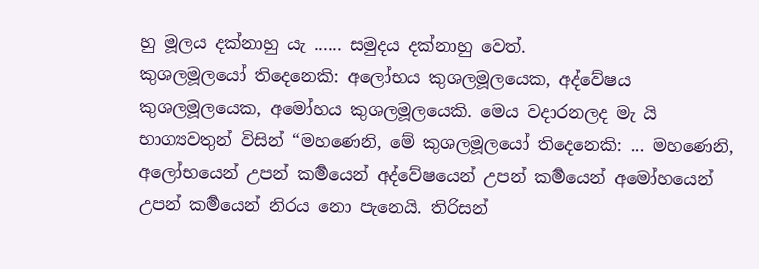හු මූලය දක්නාහු යැ ...... සමුදය දක්නාහු වෙත්.
කුශලමූලයෝ තිදෙනෙකි: අලෝභය කුශලමූලයෙක, අද්වේෂය කුශලමූලයෙක, අමෝහය කුශලමූලයෙකි. මෙය වදාරනලද මැ යි භාග්‍යවතුන් විසින් “මහණෙනි, මේ කුශලමූලයෝ තිදෙනෙකි: ... මහණෙනි, අලෝභයෙන් උපන් කර්‍මයෙන් අද්වේෂයෙන් උපන් කර්‍මයෙන් අමෝහයෙන් උපන් කර්‍මයෙන් නිරය නො පැනෙයි. තිරිසන්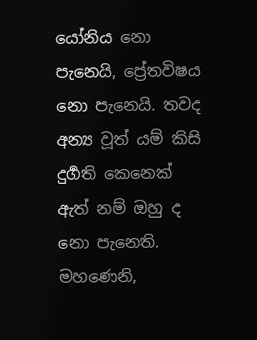යෝනිය නො පැනෙයි, ප්‍රේතවිෂය නො පැනෙයි. තවද අන්‍ය වූත් යම් කිසි දුර්‍ගති කෙනෙක් ඇත් නම් ඔහු ද නො පැනෙති. මහණෙනි,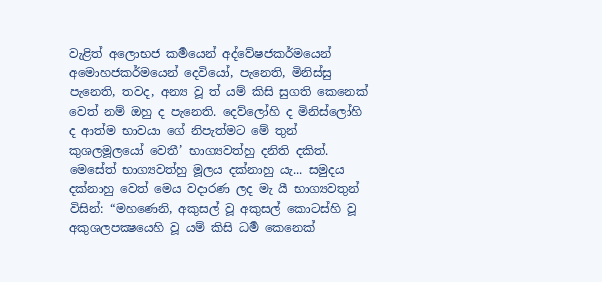වැළිත් අලොභජ කර්‍මයෙන් අද්වේෂජකර්මයෙන් අමොහජකර්මයෙන් දෙවියෝ, පැනෙති, මිනිස්සු පැනෙති, තවද, අන්‍ය වූ ත් යම් කිසි සුගති කෙනෙක් වෙත් නම් ඔහු ද පැනෙති. දෙව්ලෝහි ද මිනිස්ලෝහි ද ආත්ම භාවයා ගේ නිපැත්මට මේ තුන් කුශලමූලයෝ වෙතී’ භාග්‍යවත්හු දනිති දකිත්. මෙසේත් භාග්‍යවත්හු මූලය දක්නාහු යැ... සමුදය දක්නාහු වෙත් මෙය වදාරණ ලද මැ යී භාග්‍යවතුන් විසින්: “මහණෙනි, අකුසල් වූ අකුසල් කොටස්හි වූ අකුශලපක්‍ෂයෙහි වූ යම් කිසි ධර්‍ම කෙනෙක්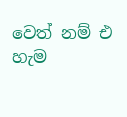වෙත් නම් එ හැම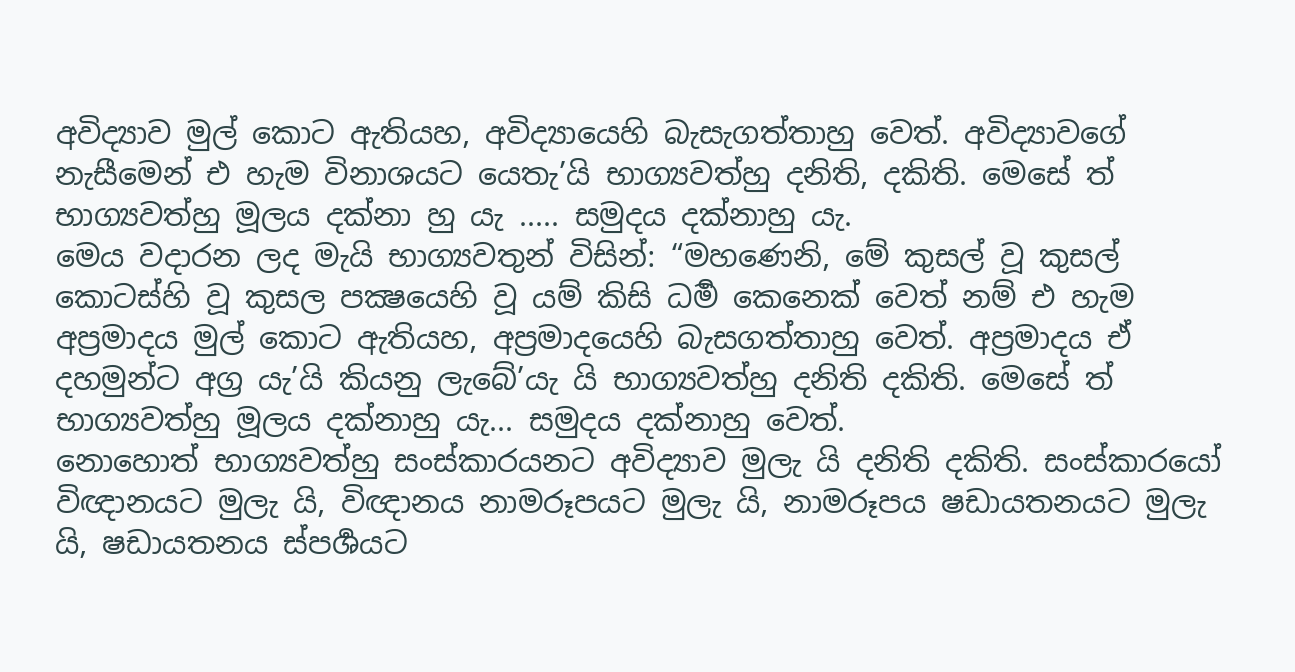අවිද්‍යාව මුල් කොට ඇතියහ, අවිද්‍යායෙහි බැසැගත්තාහු වෙත්. අවිද්‍යාවගේ නැසීමෙන් එ හැම විනාශයට යෙතැ’යි භාග්‍යවත්හු දනිති, දකිති. මෙසේ ත් භාග්‍යවත්හු මූලය දක්නා හු යැ ..... සමුදය දක්නාහු යැ.
මෙය වදාරන ලද මැයි භාග්‍යවතුන් විසින්: “මහණෙනි, මේ කුසල් වූ කුසල් කොටස්හි වූ කුසල පක්‍ෂයෙහි වූ යම් කිසි ධර්‍ම කෙනෙක් වෙත් නම් එ හැම අප්‍රමාදය මුල් කොට ඇතියහ, අප්‍රමාදයෙහි බැසගත්තාහු වෙත්. අප්‍රමාදය ඒ දහමුන්ට අග්‍ර යැ’යි කියනු ලැබේ’යැ යි භාග්‍යවත්හු දනිති දකිති. මෙසේ ත් භාග්‍යවත්හු මූලය දක්නාහු යැ... සමුදය දක්නාහු වෙත්.
නොහොත් භාග්‍යවත්හු සංස්කාරයනට අවිද්‍යාව මුලැ යි දනිති දකිති. සංස්කාරයෝ විඥානයට මුලැ යි, විඥානය නාමරූපයට මුලැ යි, නාමරූපය ෂඩායතනයට මුලැ යි, ෂඩායතනය ස්පර්‍ශයට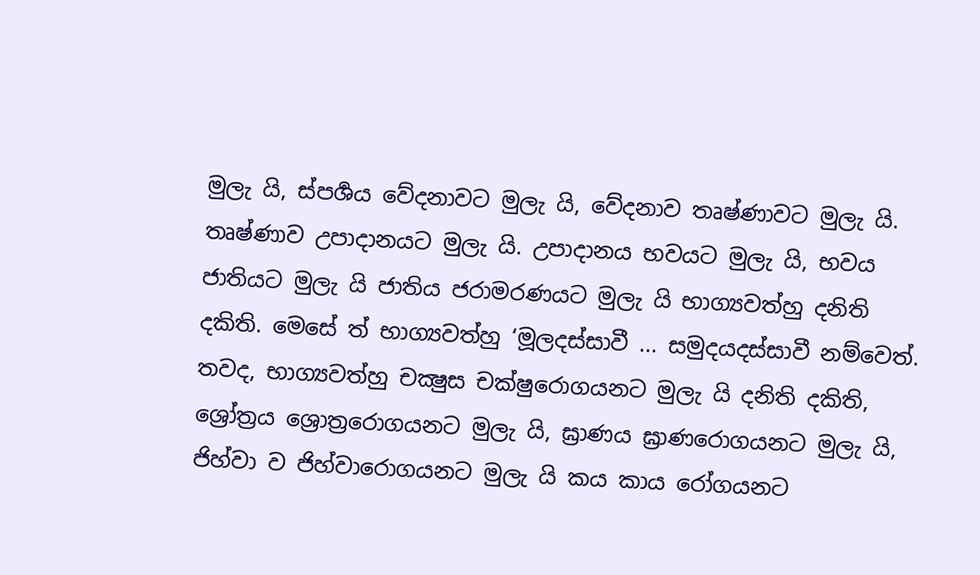මුලැ යි, ස්පර්‍ශය වේදනාවට මුලැ යි, වේදනාව තෘෂ්ණාවට මුලැ යි. තෘෂ්ණාව උපාදානයට මුලැ යි. උපාදානය භවයට මුලැ යි, භවය ජාතියට මුලැ යි ජාතිය ජරාමරණයට මුලැ යි භාග්‍යවත්හු දනිති දකිති. මෙසේ ත් භාග්‍යවත්හු ‘මූලදස්සාවී ... සමුදයදස්සාවී නම්වෙත්.
තවද, භාග්‍යවත්හු චක්‍ෂුස චක්ෂුරොගයනට මුලැ යි දනිති දකිති, ශ්‍රෝත්‍රය ශ්‍රොත්‍රරොගයනට මුලැ යි, ඝ්‍රාණය ඝ්‍රාණරොගයනට මුලැ යි, ජිහ්වා ව ජිහ්වාරොගයනට මුලැ යි කය කාය රෝගයනට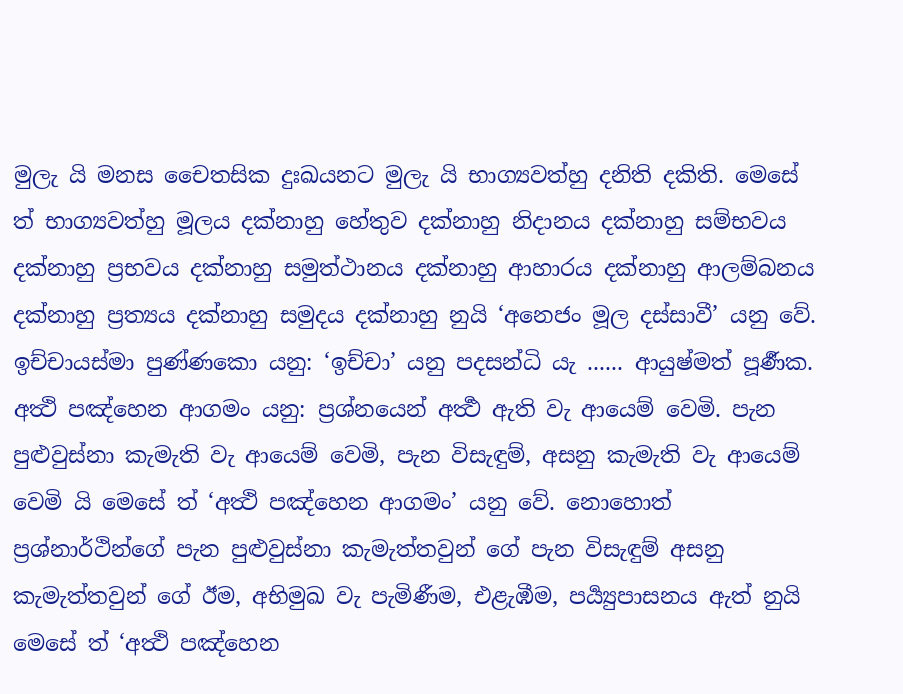මුලැ යි මනස චෛතසික දුඃඛයනට මුලැ යි භාග්‍යවත්හු දනිති දකිති. මෙසේ ත් භාග්‍යවත්හු මූලය දක්නාහු හේතුව දක්නාහු නිදානය දක්නාහු සම්භවය දක්නාහු ප්‍රභවය දක්නාහු සමුත්ථානය දක්නාහු ආහාරය දක්නාහු ආලම්බනය දක්නාහු ප්‍රත්‍යය දක්නාහු සමුදය දක්නාහු නුයි ‘අනෙජං මූල දස්සාවී’ යනු වේ.
ඉච්චායස්මා පුණ්ණකො යනු: ‘ඉච්චා’ යනු පදසන්ධි යැ ...... ආයුෂ්මත් පූර්‍ණක.
අත්‍ථි පඤ්හෙන ආගමං යනු: ප්‍රශ්නයෙන් අර්‍ත්‍ථ ඇති වැ ආයෙම් වෙමි. පැන පුළුවුස්නා කැමැති වැ ආයෙම් වෙමි, පැන විසැඳුම්, අසනු කැමැති වැ ආයෙම් වෙමි යි මෙසේ ත් ‘අත්‍ථි පඤ්හෙන ආගමං’ යනු වේ. නොහොත් ප්‍රශ්නාර්ථින්ගේ පැන පුළුවුස්නා කැමැත්තවුන් ගේ පැන විසැඳුම් අසනු කැමැත්තවුන් ගේ ඊම, අභිමුඛ වැ පැමිණීම, එළැඹීම, පර්‍ය්‍යුපාසනය ඇත් නුයි මෙසේ ත් ‘අත්‍ථි පඤ්හෙන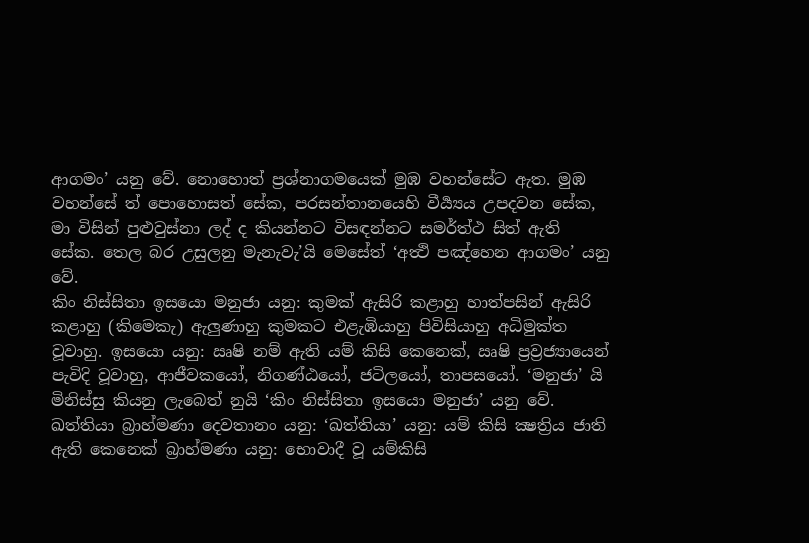ආගමං’ යනු වේ. නොහොත් ප්‍රශ්නාගමයෙක් මුඹ වහන්සේට ඇත. මුඹ වහන්සේ ත් පොහොසත් සේක, පරසන්තානයෙහි වීර්‍ය්‍යය උපදවන සේක, මා විසින් පුළුවුස්නා ලද් ද කියන්නට විසඳන්නට සමර්ත්ථ සිත් ඇති සේක. තෙල බර උසුලනු මැනැවැ’යි මෙසේත් ‘අත්‍ථි පඤ්හෙන ආගමං’ යනු වේ.
කිං නිස්සිතා ඉසයො මනුජා යනු: කුමක් ඇසිරි කළාහු හාත්පසින් ඇසිරි කළාහු (කිමෙකැ) ඇලුණාහු කුමකට එළැඹියාහු පිවිසියාහු අධිමුක්ත වූවාහු. ඉසයො යනු: ඍෂි නම් ඇති යම් කිසි කෙනෙක්, ඍෂි ප්‍රව්‍රජ්‍යායෙන් පැවිදි වූවාහු, ආජීවකයෝ, නිගණ්ඨයෝ, ජටිලයෝ, තාපසයෝ. ‘මනුජා’ යි මිනිස්සු කියනු ලැබෙත් නුයි ‘කිං නිස්සිතා ඉසයො මනුජා’ යනු වේ.
ඛත්තියා බ්‍රාහ්මණා දෙවතානං යනු: ‘ඛත්තියා’ යනු: යම් කිසි ක්‍ෂත්‍රිය ජාති ඇති කෙනෙක් බ්‍රාහ්මණා යනු: භොවාදී වූ යම්කිසි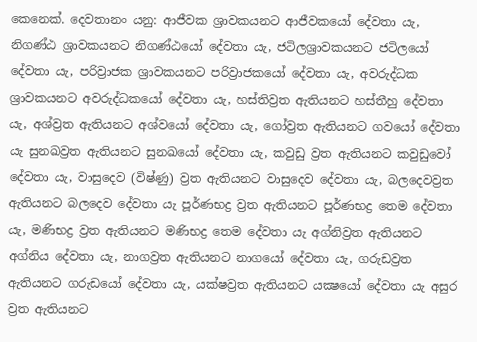කෙනෙක්. දෙවතානං යනු: ආජීවක ශ්‍රාවකයනට ආජීවකයෝ දේවතා යැ, නිගණ්ඨ ශ්‍රාවකයනට නිගණ්ඨයෝ දේවතා යැ, ජටිලශ්‍රාවකයනට ජටිලයෝ දේවතා යැ, පරිව්‍රාජක ශ්‍රාවකයනට පරිව්‍රාජකයෝ දේවතා යැ, අවරුද්ධක ශ්‍රාවකයනට අවරුද්ධකයෝ දේවතා යැ, හස්තිව්‍රත ඇතියනට හස්තීහු දේවතා යැ, අශ්ව්‍රත ඇතියනට අශ්වයෝ දේවතා යැ, ගෝව්‍රත ඇතියනට ගවයෝ දේවතා යැ සුනඛව්‍රත ඇතියනට සුනඛයෝ දේවතා යැ, කවුඩු ව්‍රත ඇතියනට කවුඩුවෝ දේවතා යැ, වාසුදෙව (විෂ්ණු) ව්‍රත ඇතියනට වාසුදෙව දේවතා යැ, බලදෙවව්‍රත ඇතියනට බලදෙව දේවතා යැ පූර්ණභද්‍ර ව්‍රත ඇතියනට පූර්ණභද්‍ර තෙම දේවතා යැ, මණිභද්‍ර ව්‍රත ඇතියනට මණිභද්‍ර තෙම දේවතා යැ අග්නිව්‍රත ඇතියනට අග්නිය දේවතා යැ, නාගව්‍රත ඇතියනට නාගයෝ දේවතා යැ, ගරුඩව්‍රත ඇතියනට ගරුඩයෝ දේවතා යැ, යක්ෂව්‍රත ඇතියනට යක්‍ෂයෝ දේවතා යැ අසුර ව්‍රත ඇතියනට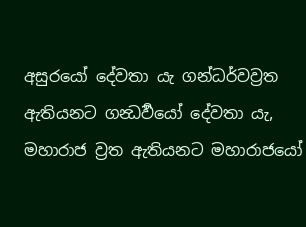අසුරයෝ දේවතා යැ ගන්ධර්වව්‍රත ඇතියනට ගන්‍ධර්‍වයෝ දේවතා යැ, මහාරාජ ව්‍රත ඇතියනට මහාරාජයෝ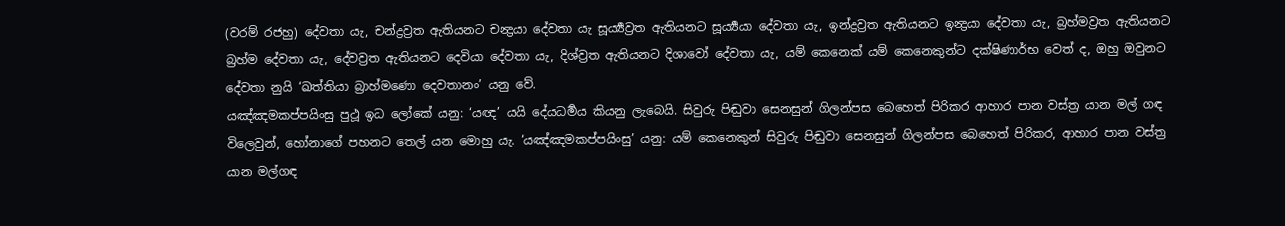(වරම් රජහු) දේවතා යැ, චන්ද්‍රව්‍රත ඇතියනට චන්‍ද්‍රයා දේවතා යැ සූර්‍ය්‍යව්‍රත ඇතියනට සූර්‍ය්‍යයා දේවතා යැ, ඉන්ද්‍රව්‍රත ඇතියනට ඉන්‍ද්‍රයා දේවතා යැ, බ්‍රහ්මව්‍රත ඇතියනට බ්‍රහ්ම දේවතා යැ, දේවව්‍රත ඇතියනට දෙවියා දේවතා යැ, දිශ්ව්‍රත ඇතියනට දිශාවෝ දේවතා යැ, යම් කෙනෙක් යම් කෙනෙකුන්ට දක්ෂිණාර්භ වෙත් ද, ඔහු ඔවුනට දේවතා නුයි ‘ඛත්තියා බ්‍රාහ්මණො දෙවතානං’ යනු වේ.
යඤ්ඤමකප්පයිංසු පුථූ ඉධ ලෝකේ යනු: ‘යඥ’ යයි දේයධර්‍මය කියනු ලැබෙයි. සිවුරු පිඬුවා සෙනසුන් ගිලන්පස බෙහෙත් පිරිකර ආහාර පාන වස්ත්‍ර යාන මල් ගඳ විලෙවුන්, හෝනාගේ පහනට තෙල් යන මොහු යැ. ‘යඤ්ඤමකප්පයිංසු’ යනු: යම් කෙනෙකුන් සිවුරු පිඬුවා සෙනසුන් ගිලන්පස බෙහෙත් පිරිකර, ආහාර පාන වස්ත්‍ර යාන මල්ගඳ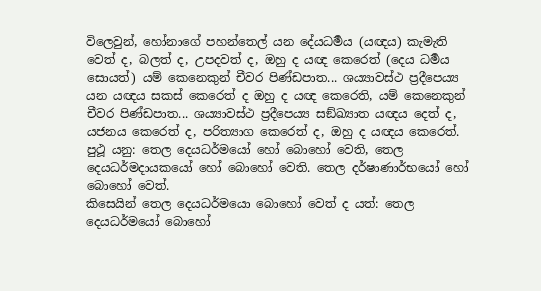විලෙවුන්, හෝනාගේ පහන්තෙල් යන දේයධර්‍මය (යඥය) කැමැති වෙත් ද, බලත් ද, උපදවත් ද, ඔහු ද යඥ කෙරෙත් (දෙය ධර්‍මය සොයත්) යම් කෙනෙකුන් චීවර පිණ්ඩපාත... ශය්‍යාවස්ථ ප්‍රදීපෙය්‍ය යන යඥය සකස් කෙරෙත් ද ඔහු ද යඥ කෙරෙති, යම් කෙනෙකුන් චීවර පිණ්ඩපාත... ශය්‍යාවස්ථ ප්‍රදීපෙය්‍ය සඞ්ඛ්‍යාත යඥය දෙත් ද, යජනය කෙරෙත් ද, පරිත්‍යාග කෙරෙත් ද, ඔහු ද යඥය කෙරෙත්. පුථූ යනු: තෙල දෙයධර්මයෝ හෝ බොහෝ වෙති, තෙල දෙයධර්මදායකයෝ හෝ බොහෝ වෙති. තෙල දර්ෂාණාර්භයෝ හෝ බොහෝ වෙත්.
කිසෙයින් තෙල දෙයධර්මයො බොහෝ වෙත් ද යත්: තෙල දෙයධර්මයෝ බොහෝ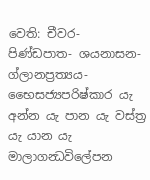වෙති: චීවර- පිණ්ඩපාත- ශයනාසන-ග්ලානප්‍රත්‍යය-භෛසජ්‍යපරිෂ්කාර යැ අන්න යැ පාන යැ වස්ත්‍ර යැ යාන යැ මාලාගන්‍ධවිලේපන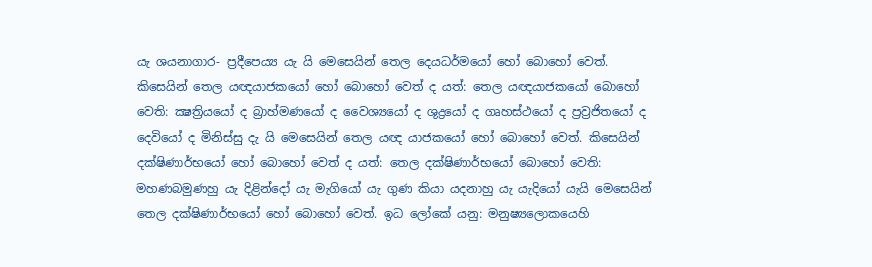යැ ශයනාගාර- ප්‍රදීපෙය්‍ය යැ යි මෙසෙයින් තෙල දෙයධර්මයෝ හෝ බොහෝ වෙත්. කිසෙයින් තෙල යඥයාජකයෝ හෝ බොහෝ වෙත් ද යත්: තෙල යඥයාජකයෝ බොහෝ වෙති: ක්‍ෂත්‍රියයෝ ද බ්‍රාහ්මණයෝ ද වෛශ්‍යයෝ ද ශුද්‍රයෝ ද ගෘහස්ථයෝ ද ප්‍රව්‍රජිතයෝ ද දෙවියෝ ද මිනිස්සු දැ යි මෙසෙයින් තෙල යඥ යාජකයෝ හෝ බොහෝ වෙත්. කිසෙයින් දක්ෂිණාර්භයෝ හෝ බොහෝ වෙත් ද යත්: තෙල දක්ෂිණාර්භයෝ බොහෝ වෙති: මහණබමුණහු යැ දිළින්දෝ යැ මැගියෝ යැ ගුණ කියා යදනාහු යැ යැදියෝ යැයි මෙසෙයින් තෙල දක්ෂිණාර්භයෝ හෝ බොහෝ වෙත්. ඉධ ලෝකේ යනු: මනුෂ්‍යලොකයෙහි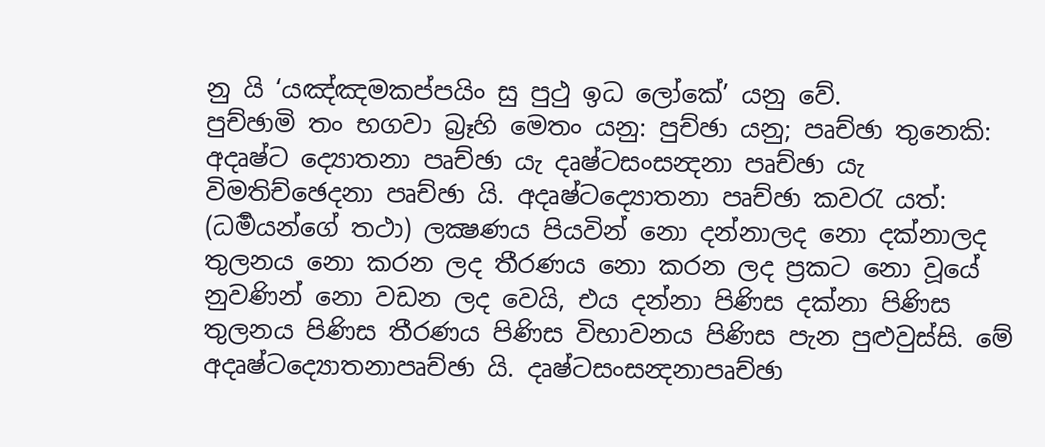නු යි ‘යඤ්ඤමකප්පයිං සු පුථු ඉධ ලෝකේ’ යනු වේ.
පුච්ඡාමි තං භගවා බ්‍රෑහි මෙතං යනු: පුච්ඡා යනු; පෘච්ඡා තුනෙකි: අදෘෂ්ට ද්‍යොතනා පෘච්ඡා යැ දෘෂ්ටසංසන්‍දනා පෘච්ඡා යැ විමතිච්ඡෙදනා පෘච්ඡා යි. අදෘෂ්ටද්‍යොතනා පෘච්ඡා කවරැ යත්: (ධර්‍මයන්ගේ තථා) ලක්‍ෂණය පියවින් නො දන්නාලද නො දක්නාලද තුලනය නො කරන ලද තීරණය නො කරන ලද ප්‍රකට නො වූයේ නුවණින් නො වඩන ලද වෙයි, එය දන්නා පිණිස දක්නා පිණිස තුලනය පිණිස තීරණය පිණිස විභාවනය පිණිස පැන පුළුවුස්සි. මේ අදෘෂ්ටද්‍යොතනාපෘච්ඡා යි. දෘෂ්ටසංසන්‍දනාපෘච්ඡා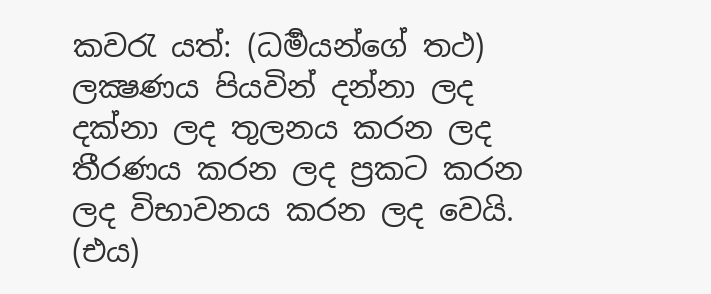කවරැ යත්: (ධර්‍මයන්ගේ තථ) ලක්‍ෂණය පියවින් දන්නා ලද දක්නා ලද තුලනය කරන ලද තීරණය කරන ලද ප්‍රකට කරන ලද විභාවනය කරන ලද වෙයි. (එය)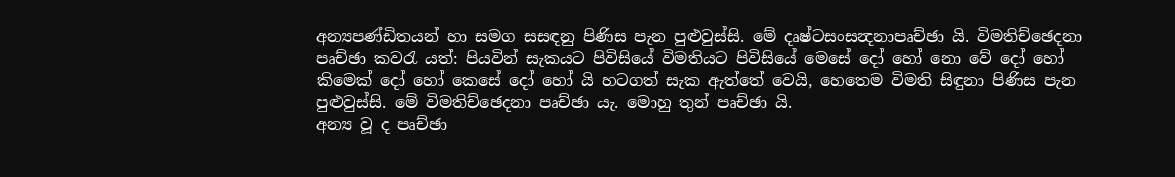අන්‍යපණ්ඩිතයන් හා සමග සසඳනු පිණිස පැන පුළුවුස්සි. මේ දෘෂ්ටසංසන්‍දනාපෘච්ඡා යි. විමතිච්ඡෙදනා පෘච්ඡා කවරැ යත්: පියවින් සැකයට පිවිසියේ විමතියට පිවිසියේ මෙසේ දෝ හෝ නො වේ දෝ හෝ කිමෙක් දෝ හෝ කෙසේ දෝ හෝ යි හටගත් සැක ඇත්තේ වෙයි, හෙතෙම විමති සිඳුනා පිණිස පැන පුළුවුස්සි. මේ විමතිච්ඡෙදනා පෘච්ඡා යැ. මොහු තුන් පෘච්ඡා යි.
අන්‍ය වූ ද පෘච්ඡා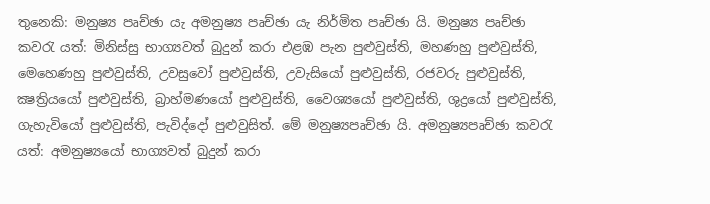තුනෙකි: මනුෂ්‍ය පෘච්ඡා යැ අමනුෂ්‍ය පෘච්ඡා යැ නිර්මිත පෘච්ඡා යි. මනුෂ්‍ය පෘච්ඡා කවරැ යත්: මිනිස්සු භාග්‍යවත් බුදුන් කරා එළඹ පැන පුළුවුස්ති, මහණහු පුළුවුස්ති, මෙහෙණහු පුළුවුස්ති, උවසුවෝ පුළුවුස්ති, උවැසියෝ පුළුවුස්ති, රජවරු පුළුවුස්ති, ක්‍ෂත්‍රියයෝ පුළුවුස්ති, බ්‍රාහ්මණයෝ පුළුවුස්ති, වෛශ්‍යයෝ පුළුවුස්ති, ශුද්‍රයෝ පුළුවුස්ති, ගැහැවියෝ පුළුවුස්ති, පැවිද්දෝ පුළුවුසිත්. මේ මනුෂ්‍යපෘච්ඡා යි. අමනුෂ්‍යපෘච්ඡා කවරැ යත්: අමනුෂ්‍යයෝ භාග්‍යවත් බුදුන් කරා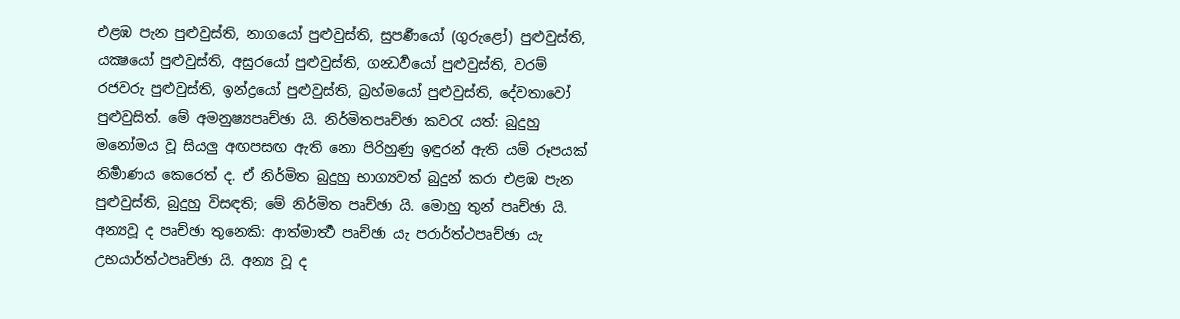එළඹ පැන පුළුවුස්ති, නාගයෝ පුළුවුස්ති, සුපර්‍ණයෝ (ගුරුළෝ) පුළුවුස්ති, යක්‍ෂයෝ පුළුවුස්ති, අසුරයෝ පුළුවුස්ති, ගන්‍ධර්‍වයෝ පුළුවුස්ති, වරම් රජවරු පුළුවුස්ති, ඉන්ද්‍රයෝ පුළුවුස්ති, බ්‍රහ්මයෝ පුළුවුස්ති, දේවතාවෝ පුළුවුසිත්. මේ අමනුෂ්‍යපෘච්ඡා යි. නිර්මිතපෘච්ඡා කවරැ යත්: බුදුහු මනෝමය වූ සියලු අඟපසඟ ඇති නො පිරිහුණු ඉඳුරන් ඇති යම් රූපයක් නිර්‍මාණය කෙරෙත් ද. ඒ නිර්මිත බුදුහු භාග්‍යවත් බුදුන් කරා එළඹ පැන පුළුවුස්ති, බුදුහු විසඳති; මේ නිර්මිත පෘච්ඡා යි. මොහු තුන් පෘච්ඡා යි.
අන්‍යවූ ද පෘච්ඡා තුනෙකි: ආත්මාර්‍ත්‍ථ පෘච්ඡා යැ පරාර්ත්ථපෘච්ඡා යැ උභයාර්ත්ථපෘච්ඡා යි. අන්‍ය වූ ද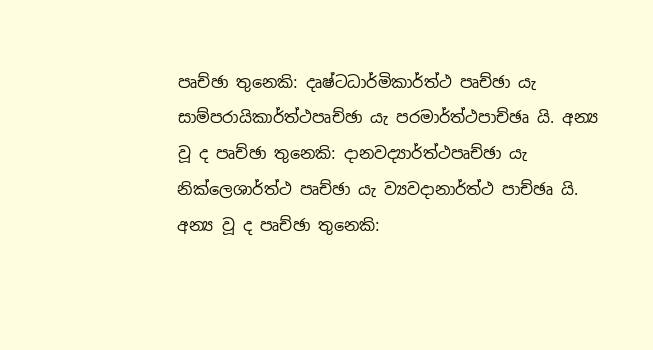පෘච්ඡා තුනෙකි: දෘෂ්ටධාර්මිකාර්ත්ථ පෘච්ඡා යැ සාම්පරායිකාර්ත්ථපෘච්ඡා යැ පරමාර්ත්ථපාච්ඡෘ යි. අන්‍ය වූ ද පෘච්ඡා තුනෙකි: දානවද්‍යාර්ත්ථපෘච්ඡා යැ නික්ලෙශාර්ත්ථ පෘච්ඡා යැ ව්‍යවදානාර්ත්ථ පාච්ඡෘ යි. අන්‍ය වූ ද පෘච්ඡා තුනෙකි: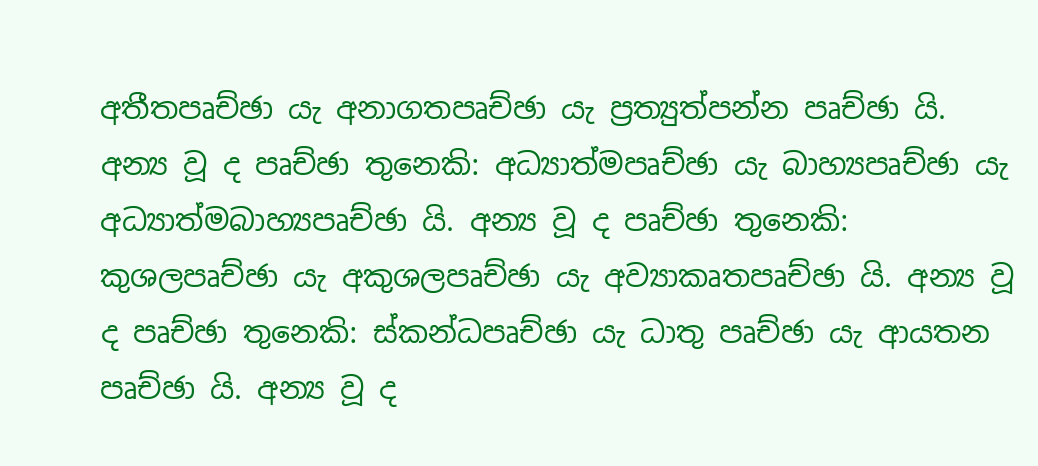අතීතපෘච්ඡා යැ අනාගතපෘච්ඡා යැ ප්‍රත්‍යුත්පන්න පෘච්ඡා යි. අන්‍ය වූ ද පෘච්ඡා තුනෙකි: අධ්‍යාත්මපෘච්ඡා යැ බාහ්‍යපෘච්ඡා යැ අධ්‍යාත්මබාහ්‍යපෘච්ඡා යි. අන්‍ය වූ ද පෘච්ඡා තුනෙකි: කුශලපෘච්ඡා යැ අකුශලපෘච්ඡා යැ අව්‍යාකෘතපෘච්ඡා යි. අන්‍ය වූ ද පෘච්ඡා තුනෙකි: ස්කන්ධපෘච්ඡා යැ ධාතු පෘච්ඡා යැ ආයතන පෘච්ඡා යි. අන්‍ය වූ ද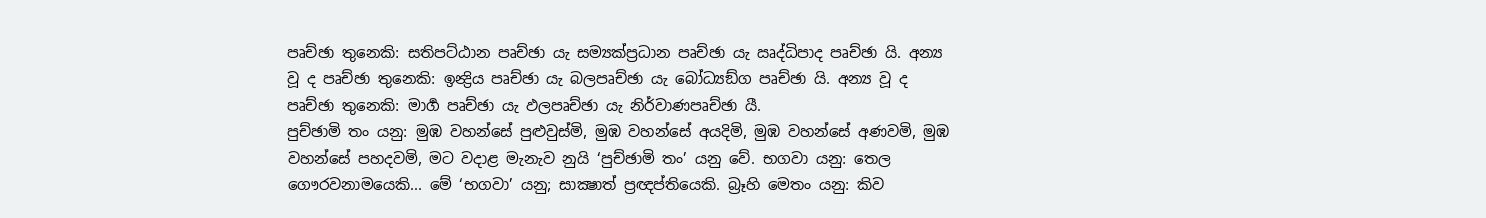පෘච්ඡා තුනෙකි: සතිපට්ඨාන පෘච්ඡා යැ සම්‍යක්ප්‍රධාන පෘච්ඡා යැ ඍද්ධිපාද පෘච්ඡා යි. අන්‍ය වූ ද පෘච්ඡා තුනෙකි: ඉන්‍ද්‍රිය පෘච්ඡා යැ බලපෘච්ඡා යැ බෝධ්‍යඞ්ග පෘච්ඡා යි. අන්‍ය වූ ද පෘච්ඡා තුනෙකි: මාර්‍ග පෘච්ඡා යැ ඵලපෘච්ඡා යැ නිර්වාණපෘච්ඡා යී.
පුච්ඡාමි තං යනු: මුඹ වහන්සේ පුළුවුස්මි, මුඹ වහන්සේ අයදිමි, මුඹ වහන්සේ අණවමි, මුඹ වහන්සේ පහදවමි, මට වදාළ මැනැව නුයි ‘පුච්ඡාමි තං’ යනු වේ. භගවා යනු: තෙල ගෞරවනාමයෙකි... මේ ‘භගවා’ යනු; සාක්‍ෂාත් ප්‍රඥප්තියෙකි. බ්‍රෑහි මෙතං යනු: කිව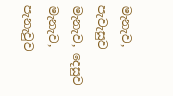මැනැව, පැවැසුව මැනැව, දෙසුව මැනැව, පැනැවුව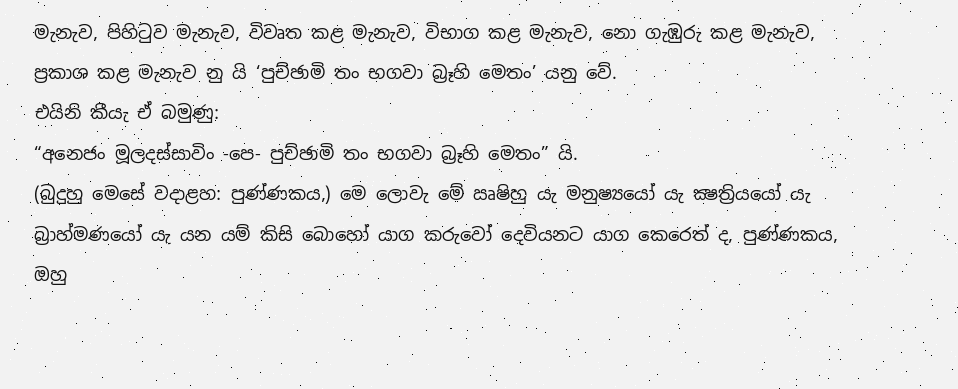මැනැව, පිහිටුව මැනැව, විවෘත කළ මැනැව, විභාග කළ මැනැව, නො ගැඹුරු කළ මැනැව, ප්‍රකාශ කළ මැනැව නු යි ‘පුච්ඡාමි තං භගවා බ්‍රෑහි මෙතං’ යනු වේ.
එයිනි කීයැ ඒ බමුණු:
“අනෙජං මූලදස්සාවිං -පෙ- පුච්ඡාමි තං භගවා බ්‍රෑහි මෙතං” යි.
(බුදුහු මෙසේ වදාළහ: පුණ්ණකය,) මෙ ලොවැ මේ ඍෂිහු යැ මනුෂ්‍යයෝ යැ ක්‍ෂත්‍රියයෝ යැ බ්‍රාහ්මණයෝ යැ යන යම් කිසි බොහෝ යාග කරුවෝ දෙවියනට යාග කෙරෙත් ද, පුණ්ණකය, ඔහු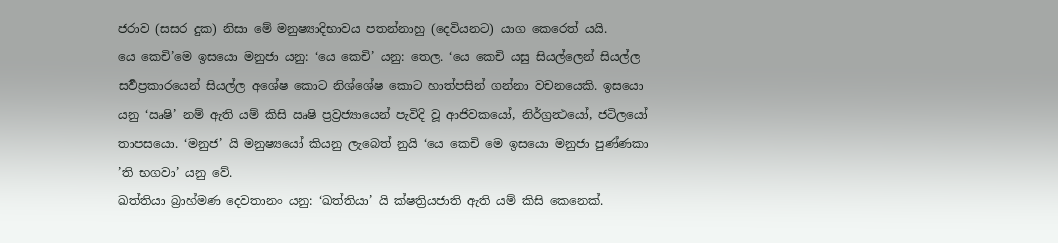ජරාව (සසර දුක) නිසා මේ මනුෂ්‍යාදිභාවය පතන්නාහු (දෙවියනට) යාග කෙරෙත් යයි.
යෙ කෙචි’මෙ ඉසයො මනුජා යනු: ‘යෙ කෙචි’ යනු: තෙල. ‘යෙ කෙචි යසු සියල්ලෙන් සියල්ල සර්‍වප්‍රකාරයෙන් සියල්ල අශේෂ කොට නිශ්ශේෂ කොට හාත්පසින් ගන්නා වචනයෙකි. ඉසයො යනු ‘ඍෂි’ නම් ඇති යම් කිසි ඍෂි ප්‍රව්‍රජ්‍යායෙන් පැවිදි වූ ආජිවකයෝ, නිර්ග්‍රන්‍ථයෝ, ජටිලයෝ තාපසයො. ‘මනුජ’ යි මනුෂ්‍යයෝ කියනු ලැබෙත් නුයි ‘යෙ කෙචි මෙ ඉසයො මනුජා පුණ්ණකා ’ති භගවා’ යනු වේ.
ඛත්තියා බ්‍රාහ්මණ දෙවතානං යනු: ‘ඛත්තියා’ යි ක්ෂත්‍රියජාති ඇති යම් කිසි කෙනෙක්.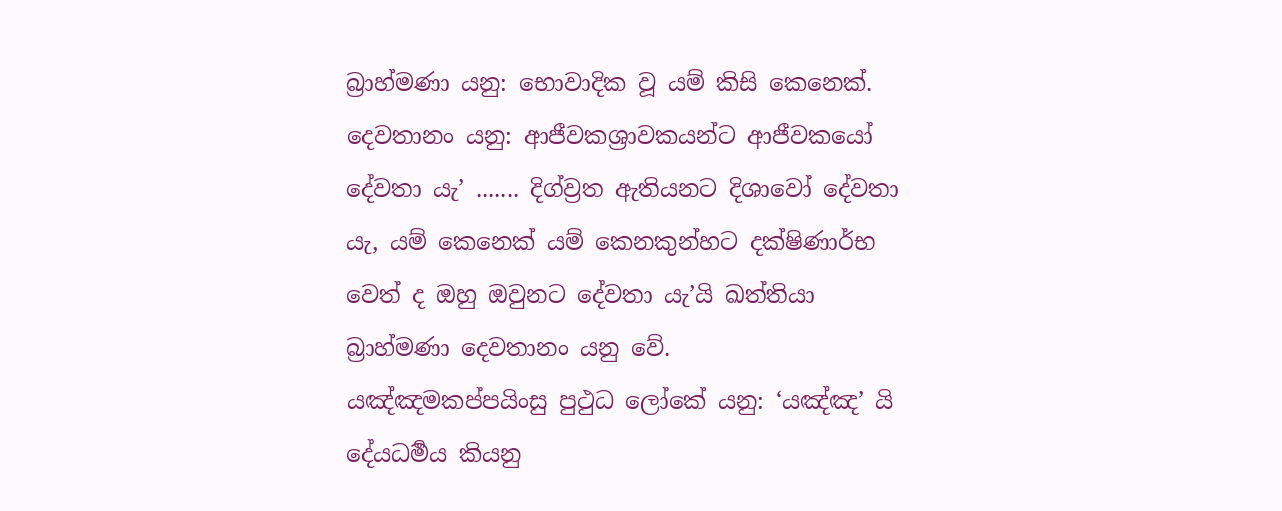බ්‍රාහ්මණා යනු: භොවාදික වූ යම් කිසි කෙනෙක්. දෙවතානං යනු: ආජීවකශ්‍රාවකයන්ට ආජීවකයෝ දේවතා යැ’ ....... දිග්ව්‍රත ඇතියනට දිශාවෝ දේවතා යැ, යම් කෙනෙක් යම් කෙනකුන්හට දක්ෂිණාර්භ වෙත් ද ඔහු ඔවුනට දේවතා යැ’යි ඛත්තියා බ්‍රාහ්මණා දෙවතානං යනු වේ.
යඤ්ඤමකප්පයිංසු පුථුධ ලෝකේ යනු: ‘යඤ්ඤ’ යි දේයධර්‍මය කියනු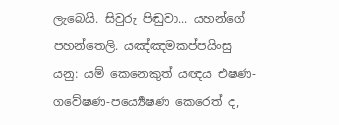ලැබෙයි. සිවුරු පිඬුවා... යහන්ගේ පහන්තෙලි. යඤ්ඤමකප්පයිංසු යනු: යම් කෙනෙකුත් යඥය එෂණ-ගවේෂණ-පර්‍ය්‍යෙෂණ කෙරෙත් ද,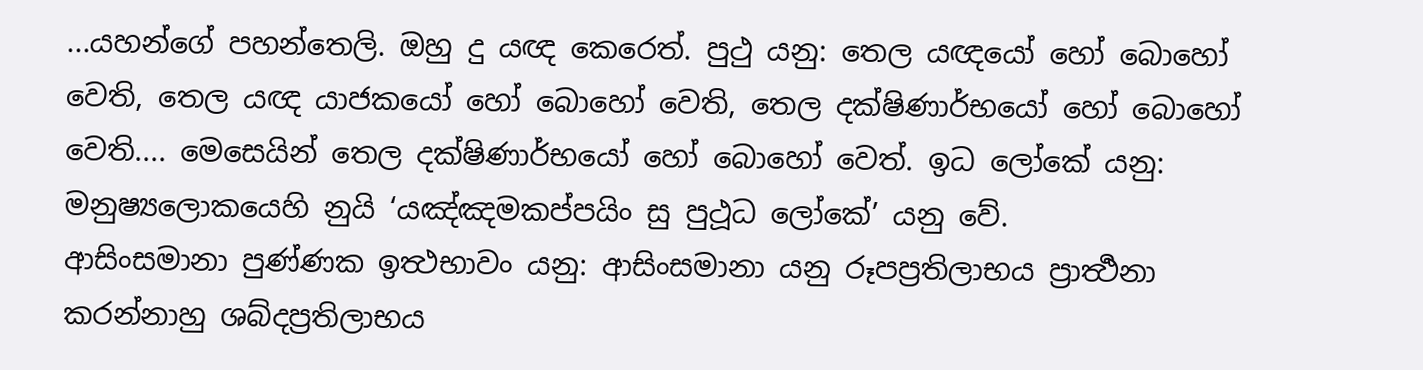...යහන්ගේ පහන්තෙලි. ඔහු දු යඥ කෙරෙත්. පුථු යනු: තෙල යඥයෝ හෝ බොහෝ වෙති, තෙල යඥ යාජකයෝ හෝ බොහෝ වෙති, තෙල දක්ෂිණාර්භයෝ හෝ බොහෝ වෙති.... මෙසෙයින් තෙල දක්ෂිණාර්භයෝ හෝ බොහෝ වෙත්. ඉධ ලෝකේ යනු: මනුෂ්‍යලොකයෙහි නුයි ‘යඤ්ඤමකප්පයිං සු පුථූධ ලෝකේ’ යනු වේ.
ආසිංසමානා පුණ්ණක ඉත්‍ථභාවං යනු: ආසිංසමානා යනු රූපප්‍රතිලාභය ප්‍රාර්‍ත්‍ථනා කරන්නාහු ශබ්දප්‍රතිලාභය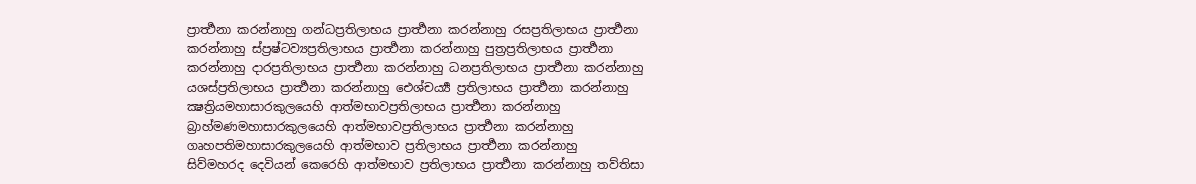ප්‍රාර්‍ත්‍ථනා කරන්නාහු ගන්ධප්‍රතිලාභය ප්‍රාර්‍ත්‍ථනා කරන්නාහු රසප්‍රතිලාභය ප්‍රාර්‍ත්‍ථනා කරන්නාහු ස්ප්‍රෂ්ටව්‍යප්‍රතිලාභය ප්‍රාර්‍ත්‍ථනා කරන්නාහු පුත්‍රප්‍රතිලාභය ප්‍රාර්‍ත්‍ථනා කරන්නාහු දාරප්‍රතිලාභය ප්‍රාර්‍ත්‍ථනා කරන්නාහු ධනප්‍රතිලාභය ප්‍රාර්‍ත්‍ථනා කරන්නාහු යශස්ප්‍රතිලාභය ප්‍රාර්‍ත්‍ථනා කරන්නාහු ඓශ්චර්‍ය්‍ය ප්‍රතිලාභය ප්‍රාර්‍ත්‍ථනා කරන්නාහු ක්‍ෂත්‍රියමහාසාරකුලයෙහි ආත්මභාවප්‍රතිලාභය ප්‍රාර්‍ත්‍ථනා කරන්නාහු බ්‍රාහ්මණමහාසාරකුලයෙහි ආත්මභාවප්‍රතිලාභය ප්‍රාර්‍ත්‍ථනා කරන්නාහු ගෘහපතිමහාසාරකුලයෙහි ආත්මභාව ප්‍රතිලාභය ප්‍රාර්‍ත්‍ථනා කරන්නාහු
සිව්මහරද දෙවියන් කෙරෙහි ආත්මභාව ප්‍රතිලාභය ප්‍රාර්‍ත්‍ථනා කරන්නාහු තව්තිසා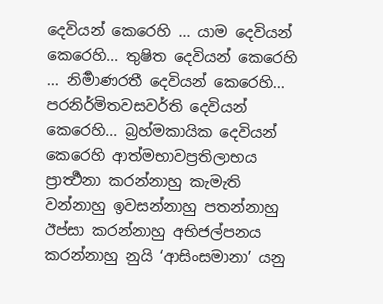දෙවියන් කෙරෙහි ... යාම දෙවියන් කෙරෙහි... තුෂිත දෙවියන් කෙරෙහි ... නිර්‍මාණරතී දෙවියන් කෙරෙහි... පරනිර්මිතවසවර්ති දෙවියන් කෙරෙහි... බ්‍රහ්මකායික දෙවියන් කෙරෙහි ආත්මභාවප්‍රතිලාභය ප්‍රාර්‍ත්‍ථනා කරන්නාහු කැමැති වන්නාහු ඉවසන්නාහු පතන්නාහු ඊප්සා කරන්නාහු අභිජල්පනය කරන්නාහු නුයි ‘ආසිංසමානා’ යනු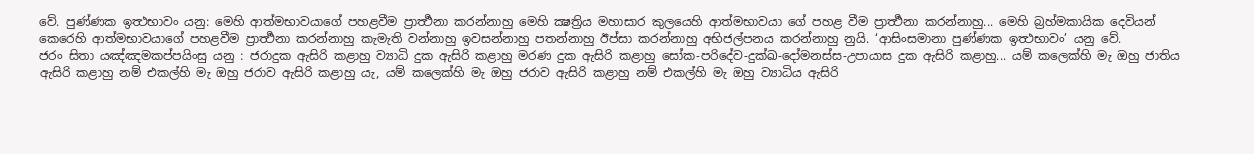වේ. පුණ්ණක ඉත්‍ථභාවං යනු: මෙහි ආත්මභාවයාගේ පහළවීම ප්‍රාර්‍ත්‍ථනා කරන්නාහු මෙහි ක්‍ෂත්‍රිය මහාසාර කුලයෙහි ආත්මභාවයා ගේ පහළ වීම ප්‍රාර්‍ත්‍ථනා කරන්නාහු... මෙහි බ්‍රහ්මකායික දෙවියන් කෙරෙහි ආත්මභාවයාගේ පහළවීම ප්‍රාර්‍ත්‍ථනා කරන්නාහු කැමැති වන්නාහු ඉවසන්නාහු පතන්නාහු ඊප්සා කරන්නාහු අභිජල්පනය කරන්නාහු නුයි. ‘ආසිංසමානා පුණ්ණක ඉත්‍ථභාවං’ යනු වේ.
ජරං සිතා යඤ්ඤමකප්පයිංසු යනු : ජරාදුක ඇසිරි කළාහු ව්‍යාධි දුක ඇසිරි කළාහු මරණ දුක ඇසිරි කළාහු සෝක-පරිදේව-දුක්ඛ-දෝමනස්ස-උපායාස දුක ඇසිරි කළාහු... යම් කලෙක්හි මැ ඔහු ජාතිය ඇසිරි කළාහු නම් එකල්හි මැ ඔහු ජරාව ඇසිරි කළාහු යැ, යම් කලෙක්හි මැ ඔහු ජරාව ඇසිරි කළාහු නම් එකල්හි මැ ඔහු ව්‍යාධිය ඇසිරි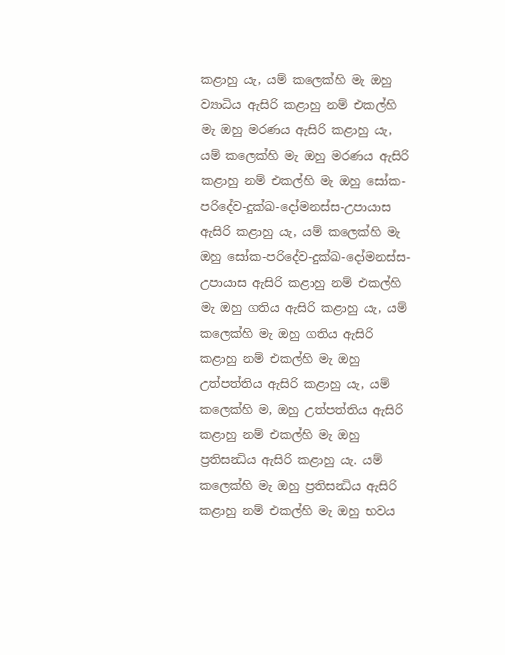කළාහු යැ, යම් කලෙක්හි මැ ඔහු ව්‍යාධිය ඇසිරි කළාහු නම් එකල්හි මැ ඔහු මරණය ඇසිරි කළාහු යැ, යම් කලෙක්හි මැ ඔහු මරණය ඇසිරි කළාහු නම් එකල්හි මැ ඔහු සෝක-පරිදේව-දුක්ඛ-දෝමනස්ස-උපායාස ඇසිරි කළාහු යැ, යම් කලෙක්හි මැ ඔහු සෝක-පරිදේව-දුක්ඛ-දෝමනස්ස-උපායාස ඇසිරි කළාහු නම් එකල්හි මැ ඔහු ගතිය ඇසිරි කළාහු යැ, යම් කලෙක්හි මැ ඔහු ගතිය ඇසිරි කළාහු නම් එකල්හි මැ ඔහු උත්පත්තිය ඇසිරි කළාහු යැ, යම් කලෙක්හි ම, ඔහු උත්පත්තිය ඇසිරි කළාහු නම් එකල්හි මැ ඔහු ප්‍රතිසන්‍ධිය ඇසිරි කළාහු යැ. යම් කලෙක්හි මැ ඔහු ප්‍රතිසන්‍ධිය ඇසිරි කළාහු නම් එකල්හි මැ ඔහු භවය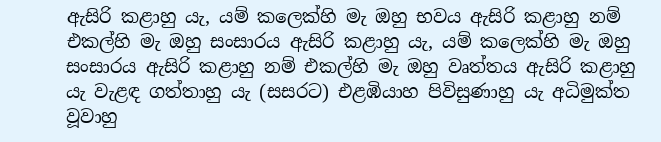ඇසිරි කළාහු යැ, යම් කලෙක්හි මැ ඔහු භවය ඇසිරි කළාහු නම් එකල්හි මැ ඔහු සංසාරය ඇසිරි කළාහු යැ, යම් කලෙක්හි මැ ඔහු සංසාරය ඇසිරි කළාහු නම් එකල්හි මැ ඔහු වෘත්තය ඇසිරි කළාහු යැ වැළඳ ගත්තාහු යැ (සසරට) එළඹියාහ පිවිසුණාහු යැ අධිමුක්ත වූවාහු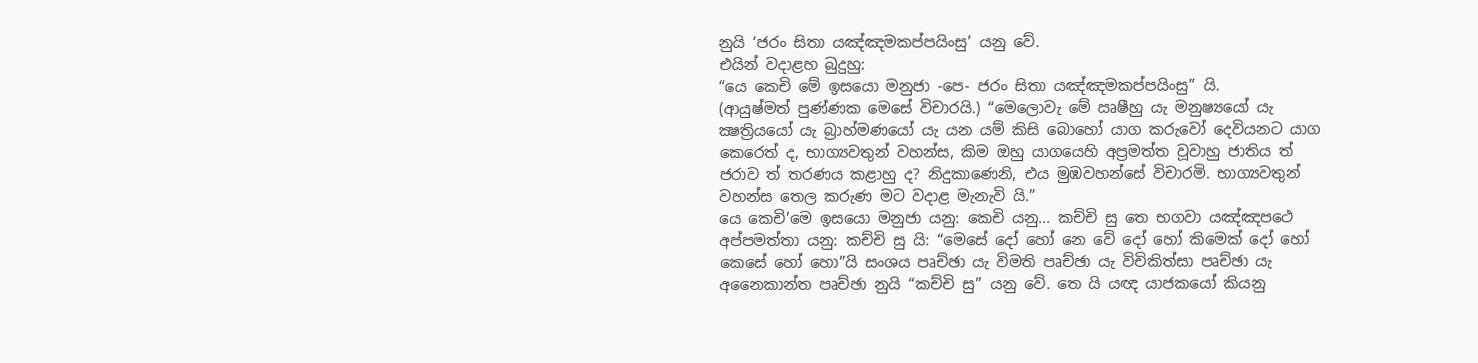නුයි ‘ජරං සිතා යඤ්ඤමකප්පයිංසු’ යනු වේ.
එයින් වදාළහ බුදුහු:
“යෙ කෙචි මේ ඉසයො මනුජා -පෙ- ජරං සිතා යඤ්ඤමකප්පයිංසු” යි.
(ආයුෂ්මත් පුණ්ණක මෙසේ විචාරයි.) “මෙලොවැ මේ ඍෂීහු යැ මනුෂ්‍යයෝ යැ ක්‍ෂත්‍රියයෝ යැ බ්‍රාහ්මණයෝ යැ යන යම් කිසි බොහෝ යාග කරුවෝ දෙවියනට යාග කෙරෙත් ද, භාග්‍යවතුන් වහන්ස, කිම ඔහු යාගයෙහි අප්‍රමත්ත වූවාහු ජාතිය ත් ජරාව ත් තරණය කළාහු ද? නිදුකාණෙනි, එය මුඹවහන්සේ විචාරමි. භාග්‍යවතුන් වහන්ස තෙල කරුණ මට වදාළ මැනැවි යි.”
යෙ කෙචි’මෙ ඉසයො මනුජා යනු: කෙචි යනු... කච්චි සු තෙ භගවා යඤ්ඤපථෙ අප්පමත්තා යනු: කච්චි සු යි: “මෙසේ දෝ හෝ නෙ වේ දෝ හෝ කිමෙක් දෝ හෝ කෙසේ හෝ හො”යි සංශය පෘච්ඡා යැ විමති පෘච්ඡා යැ විචිකිත්සා පෘච්ඡා යැ අනෛකාන්ත පෘච්ඡා නුයි “කච්චි සු” යනු වේ. තෙ යි යඥ යාජකයෝ කියනු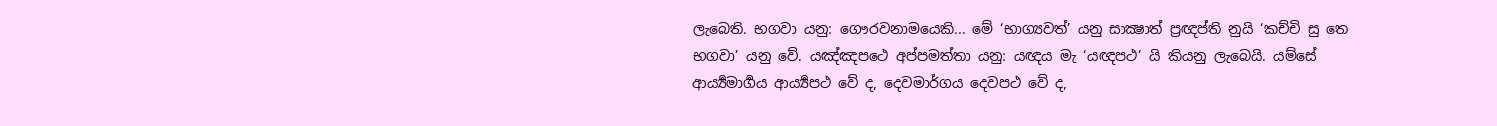ලැබෙති. භගවා යනු: ගෞරවනාමයෙකි... මේ ‘භාග්‍යවත්’ යනු සාක්‍ෂාත් ප්‍රඥප්ති නුයි ‘කච්චි සු තෙ භගවා’ යනු වේ. යඤ්ඤපථෙ අප්පමත්තා යනු: යඥය මැ ‘යඥපථ’ යි කියනු ලැබෙයි. යම්සේ ආර්‍ය්‍යමාර්‍ගය ආර්‍ය්‍යපථ වේ ද, දෙවමාර්ගය දෙවපථ වේ ද,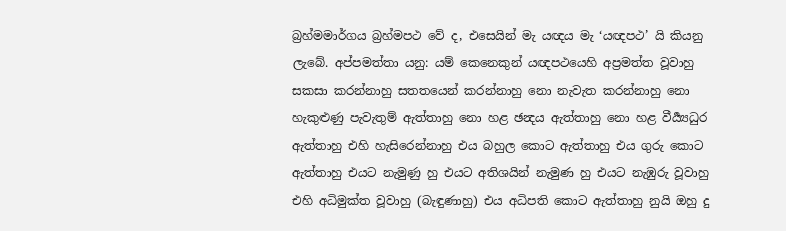බ්‍රහ්මමාර්ගය බ්‍රහ්මපථ වේ ද, එසෙයින් මැ යඥය මැ ‘යඥපථ’ යි කියනු ලැබේ. අප්පමත්තා යනු: යම් කෙනෙකුන් යඥපථයෙහි අප්‍රමත්ත වූවාහු සකසා කරන්නාහු සතතයෙන් කරන්නාහු නො නැවැත කරන්නාහු නො හැකුළුණු පැවැතුම් ඇත්තාහු නො හළ ඡන්‍දය ඇත්තාහු නො හළ වීර්‍ය්‍යධුර ඇත්තාහු එහි හැසිරෙන්නාහු එය බහුල කොට ඇත්තාහු එය ගුරු කොට ඇත්තාහු එයට නැමුණු හු එයට අතිශයින් නැමුණ හු එයට නැඹුරු වූවාහු එහි අධිමුක්ත වූවාහු (බැඳුණාහු) එය අධිපති කොට ඇත්තාහු නුයි ඔහු දු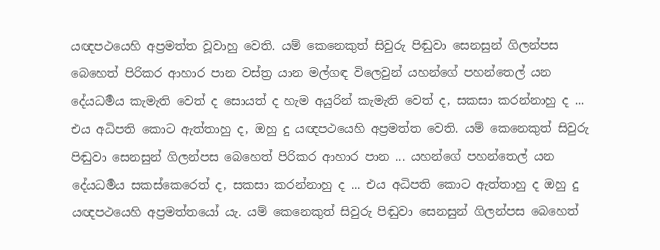යඥපථයෙහි අප්‍රමත්ත වූවාහු වෙති. යම් කෙනෙකුත් සිවුරු පිඬුවා සෙනසුන් ගිලන්පස බෙහෙත් පිරිකර ආහාර පාන වස්ත්‍ර යාන මල්ගඳ විලෙවුන් යහන්ගේ පහන්තෙල් යන දේයධර්‍මය කැමැති වෙත් ද සොයත් ද හැම අයුරින් කැමැති වෙත් ද, සකසා කරන්නාහු ද ... එය අධිපති කොට ඇත්තාහු ද, ඔහු දු යඥපථයෙහි අප්‍රමත්ත වෙති. යම් කෙනෙකුත් සිවුරු පිඬුවා සෙනසුන් ගිලන්පස බෙහෙත් පිරිකර ආහාර පාන ... යහන්ගේ පහන්තෙල් යන දේයධර්‍මය සකස්කෙරෙත් ද, සකසා කරන්නාහු ද ... එය අධිපති කොට ඇත්තාහු ද ඔහු දු යඥපථයෙහි අප්‍රමත්තයෝ යැ. යම් කෙනෙකුත් සිවුරු පිඬුවා සෙනසුන් ගිලන්පස බෙහෙත්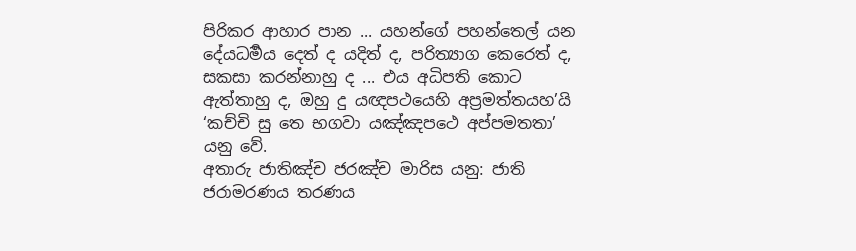පිරිකර ආහාර පාන ... යහන්ගේ පහන්තෙල් යන දේයධර්‍මය දෙත් ද යදිත් ද, පරිත්‍යාග කෙරෙත් ද, සකසා කරන්නාහු ද ... එය අධිපති කොට ඇත්තාහු ද, ඔහු දු යඥපථයෙහි අප්‍රමත්තයහ’යි ‘කච්චි සු තෙ භගවා යඤ්ඤපථෙ අප්පමතතා’ යනු වේ.
අතාරු ජාතිඤ්ච ජරඤ්ච මාරිස යනු: ජාති ජරාමරණය තරණය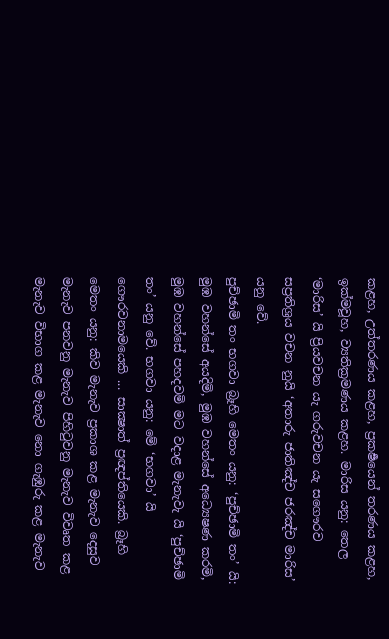කළහ, උත්තරණය කළහ, ප්‍රකර්‍ෂයෙන් තරණය කළහ, ඉක්මවූහ, ව්‍යතික්‍රමණය කළහ. මාරිස යනු: තෙල ‘මාරිස’ යි ප්‍රියවචන යැ ගරුවචන යැ සගෞරව සප්‍රතිශ්‍රය වචන නුයි ‘අතාරු ජාතිඤ්ච ජරඤ්ච මාරිස’ යනු වේ.
පුච්ඡාමි තං භගවා බ්‍රෑහි මෙතං යනු: ‘පුච්ඡාමි තං’ යි: මුඹ වහන්සේ අයදිමි, මුඹ වහන්සේ අධ්‍යෙෂණ කරමි, මුඹ වහන්සේ පහදවමි මට වදාළ මැනැවැ යි ‘පුච්ඡාමි තං’ යනු වේ. භගවා යනු: මේ ‘භගවා’ යි ගෞරවනාමයෙකි ... සාක්‍ෂාත් ප්‍රඥප්තියෙකි. බ්‍රෑහි මෙතං යනු: කිව මැනැව ප්‍රකාශ කළ මැනැව දෙසුව මැනැව පනවනු මැනැව පිහිටුවනු මැනැව විවෘත කළ මැනැව විභාග කළ මැනැව නො ගැඹුරු කළ මැනැව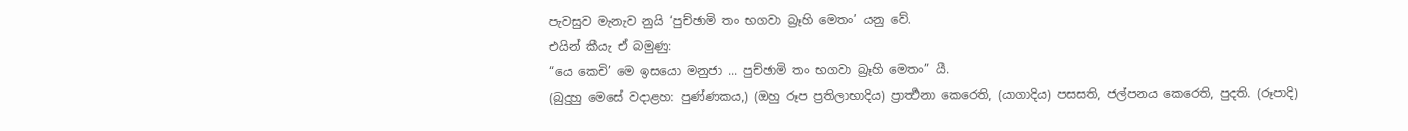පැවසුව මැනැව නුයි ‘පුච්ඡාමි තං භගවා බ්‍රෑහි මෙතං’ යනු වේ.
එයින් කීයැ ඒ බමුණු:
“යෙ කෙචි’ මෙ ඉසයො මනුජා ... පුච්ඡාමි තං භගවා බ්‍රෑහි මෙතං” යී.
(බුදුහු මෙසේ වදාළහ: පුණ්ණකය,) (ඔහු රූප ප්‍රතිලාභාදිය) ප්‍රාර්‍ත්‍ථනා කෙරෙති, (යාගාදිය) පසසති, ජල්පනය කෙරෙති, පුදති. (රූපාදි)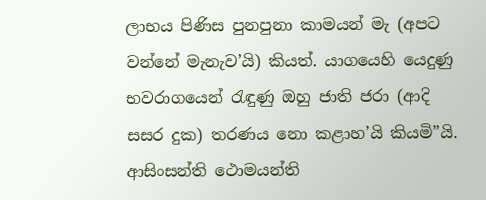ලාභය පිණිස පුනපුනා කාමයන් මැ (අපට වන්නේ මැනැව’යි) කියත්. යාගයෙහි යෙදුණු භවරාගයෙන් රැඳුණු ඔහු ජාති ජරා (ආදි සසර දුක) තරණය නො කළාහ’යි කියමි”යි.
ආසිංසන්ති ථොමයන්ති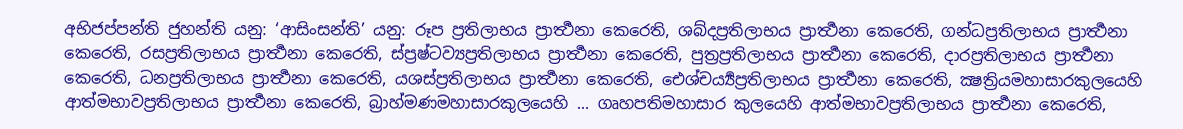අභිජප්පන්ති ජුහන්ති යනු: ‘ආසිංසන්ති’ යනු: රූප ප්‍රතිලාභය ප්‍රාර්‍ත්‍ථනා කෙරෙති, ශබ්දප්‍රතිලාභය ප්‍රාර්‍ත්‍ථනා කෙරෙති, ගන්ධප්‍රතිලාභය ප්‍රාර්‍ත්‍ථනා කෙරෙති, රසප්‍රතිලාභය ප්‍රාර්‍ත්‍ථනා කෙරෙති, ස්ප්‍රෂ්ටව්‍යප්‍රතිලාභය ප්‍රාර්‍ත්‍ථනා කෙරෙති, පුත්‍රප්‍රතිලාභය ප්‍රාර්‍ත්‍ථනා කෙරෙති, දාරප්‍රතිලාභය ප්‍රාර්‍ත්‍ථනා කෙරෙති, ධනප්‍රතිලාභය ප්‍රාර්‍ත්‍ථනා කෙරෙති, යශස්ප්‍රතිලාභය ප්‍රාර්‍ත්‍ථනා කෙරෙති, ඓශ්චර්‍ය්‍යප්‍රතිලාභය ප්‍රාර්‍ත්‍ථනා කෙරෙති, ක්‍ෂත්‍රියමහාසාරකුලයෙහි ආත්මභාවප්‍රතිලාභය ප්‍රාර්‍ත්‍ථනා කෙරෙති, බ්‍රාහ්මණමහාසාරකුලයෙහි ... ගෘහපතිමහාසාර කුලයෙහි ආත්මභාවප්‍රතිලාභය ප්‍රාර්‍ත්‍ථනා කෙරෙති,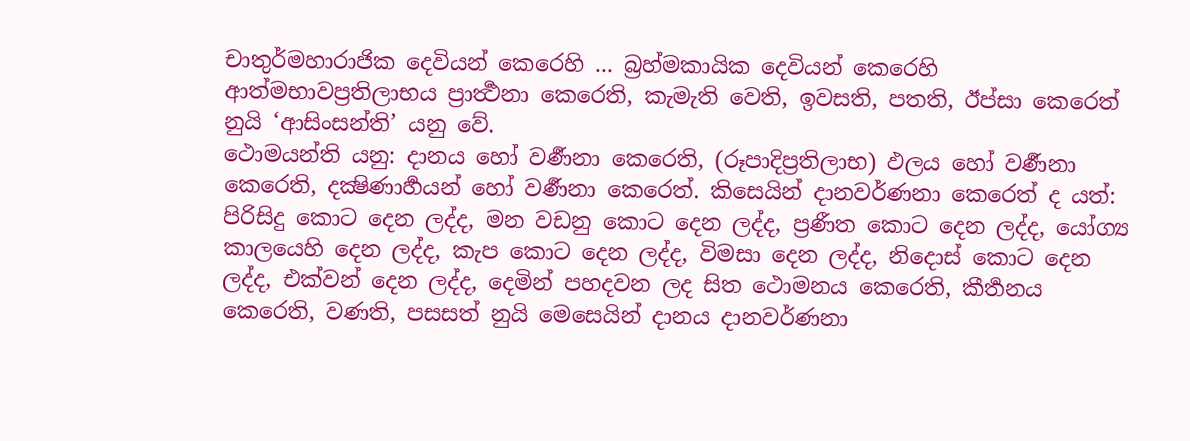චාතුර්මහාරාජික දෙවියන් කෙරෙහි ... බ්‍රහ්මකායික දෙවියන් කෙරෙහි ආත්මභාවප්‍රතිලාභය ප්‍රාර්‍ත්‍ථනා කෙරෙති, කැමැති වෙති, ඉවසති, පතති, ඊප්සා කෙරෙත් නුයි ‘ආසිංසන්ති’ යනු වේ.
ථොමයන්ති යනු: දානය හෝ වර්‍ණනා කෙරෙති, (රූපාදිප්‍රතිලාභ) ඵලය හෝ වර්‍ණනා කෙරෙති, දක්‍ෂිණාර්‍හයන් හෝ වර්‍ණනා කෙරෙත්. කිසෙයින් දානවර්ණනා කෙරෙත් ද යත්: පිරිසිදු කොට දෙන ලද්ද, මන වඩනු කොට දෙන ලද්ද, ප්‍රණීත කොට දෙන ලද්ද, යෝග්‍ය කාලයෙහි දෙන ලද්ද, කැප කොට දෙන ලද්ද, විමසා දෙන ලද්ද, නිදොස් කොට දෙන ලද්ද, එක්වන් දෙන ලද්ද, දෙමින් පහදවන ලද සිත ථොමනය කෙරෙති, කීර්‍තනය කෙරෙති, වණති, පසසත් නුයි මෙසෙයින් දානය දානවර්ණනා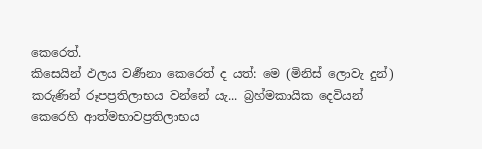කෙරෙත්.
කිසෙයින් ඵලය වර්‍ණනා කෙරෙත් ද යත්: මෙ (මිනිස් ලොවැ දුන්) කරුණින් රූපප්‍රතිලාභය වන්නේ යැ... බ්‍රහ්මකායික දෙවියන් කෙරෙහි ආත්මභාවප්‍රතිලාභය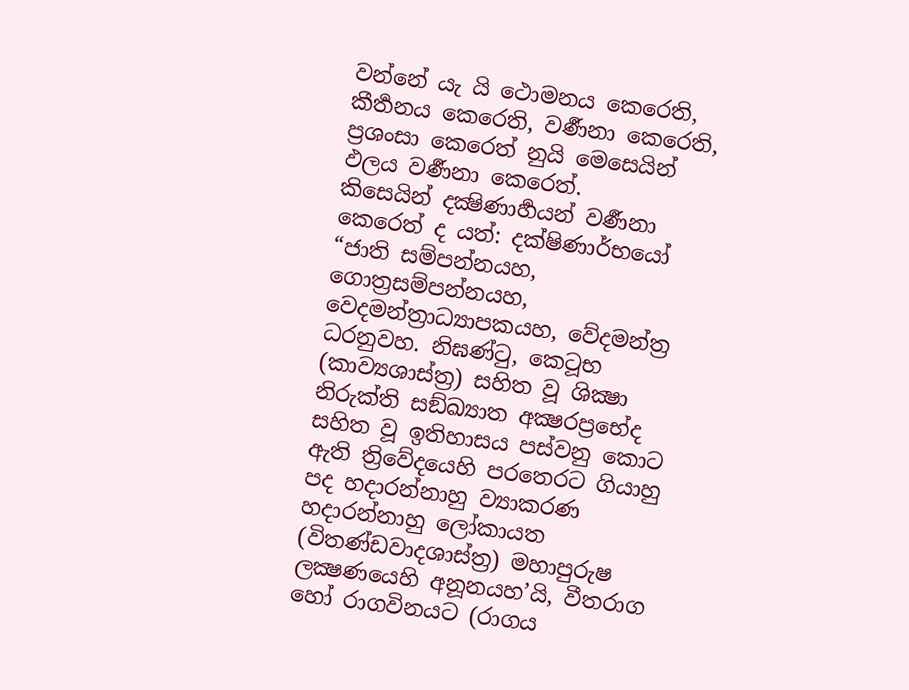වන්නේ යැ යි ථොමනය කෙරෙති, කීර්‍තනය කෙරෙති, වර්‍ණනා කෙරෙති, ප්‍රශංසා කෙරෙත් නුයි මෙසෙයින් ඵලය වර්‍ණනා කෙරෙත්.
කිසෙයින් දක්‍ෂිණාර්‍හයන් වර්‍ණනා කෙරෙත් ද යත්: දක්ෂිණාර්භයෝ “ජාති සම්පන්නයහ, ගොත්‍රසම්පන්නයහ, වෙදමන්ත්‍රාධ්‍යාපකයහ, වේදමන්ත්‍ර ධරනුවහ. නිඝණ්ටු, කෙටූභ (කාව්‍යශාස්ත්‍ර) සහිත වූ ශික්‍ෂා නිරුක්ති සඞ්ඛ්‍යාත අක්‍ෂරප්‍රභේද සහිත වූ ඉතිහාසය පස්වනු කොට ඇති ත්‍රිවේදයෙහි පරතෙරට ගියාහු පද හදාරන්නාහු ව්‍යාකරණ හදාරන්නාහු ලෝකායත (විතණ්ඩවාදශාස්ත්‍ර) මහාපුරුෂ ලක්‍ෂණයෙහි අනූනයහ’යි, වීතරාග හෝ රාගවිනයට (රාගය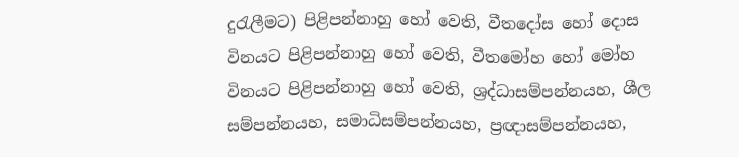දුරැලීමට) පිළිපන්නාහු හෝ වෙති, වීතදෝස හෝ දොස විනයට පිළිපන්නාහු හෝ වෙති, වීතමෝහ හෝ මෝහ විනයට පිළිපන්නාහු හෝ වෙති, ශ්‍රද්ධාසම්පන්නයහ, ශීල සම්පන්නයහ, සමාධිසම්පන්නයහ, ප්‍රඥාසම්පන්නයහ,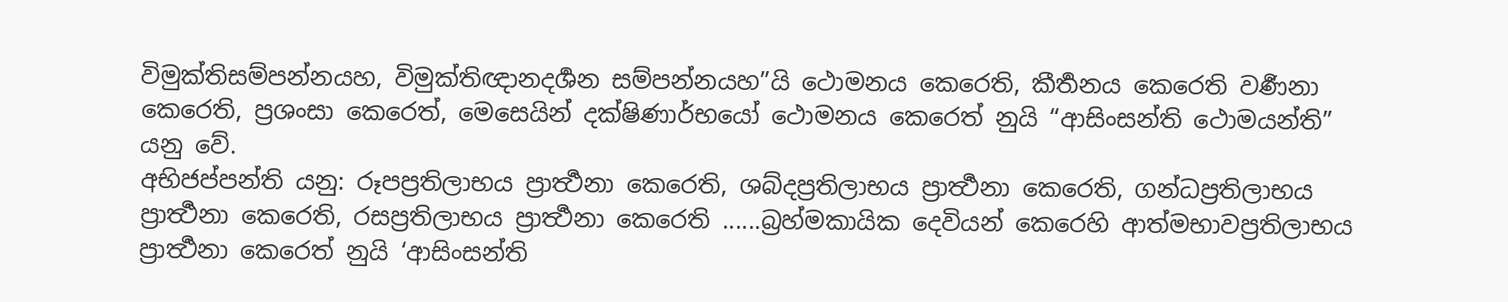විමුක්තිසම්පන්නයහ, විමුක්තිඥානදර්‍ශන සම්පන්නයහ”යි ථොමනය කෙරෙති, කීර්‍තනය කෙරෙති වර්‍ණනා කෙරෙති, ප්‍රශංසා කෙරෙත්, මෙසෙයින් දක්ෂිණාර්භයෝ ථොමනය කෙරෙත් නුයි “ආසිංසන්ති ථොමයන්ති” යනු වේ.
අභිජප්පන්ති යනු: රූපප්‍රතිලාභය ප්‍රාර්‍ත්‍ථනා කෙරෙති, ශබ්දප්‍රතිලාභය ප්‍රාර්‍ත්‍ථනා කෙරෙති, ගන්ධප්‍රතිලාභය ප්‍රාර්‍ත්‍ථනා කෙරෙති, රසප්‍රතිලාභය ප්‍රාර්‍ත්‍ථනා කෙරෙති ......බ්‍රහ්මකායික දෙවියන් කෙරෙහි ආත්මභාවප්‍රතිලාභය ප්‍රාර්‍ත්‍ථනා කෙරෙත් නුයි ‘ආසිංසන්ති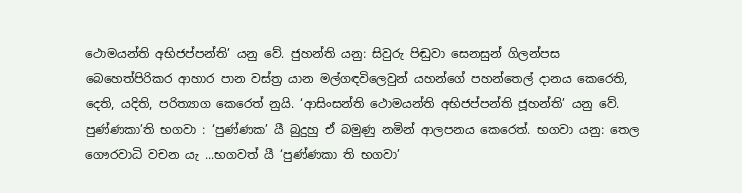ථොමයන්ති අභිජප්පන්ති’ යනු වේ. ජුහන්ති යනු: සිවුරු පිඬුවා සෙනසුන් ගිලන්පස බෙහෙත්පිරිකර ආහාර පාන වස්ත්‍ර යාන මල්ගඳවිලෙවුන් යහන්ගේ පහන්තෙල් දානය කෙරෙති, දෙති, යදිති, පරිත්‍යාග කෙරෙත් නුයි. ‘ආසිංසන්ති ථොමයන්ති අභිජප්පන්ති ජූහන්ති’ යනු වේ.
පුණ්ණකා’ති භගවා : ‘පුණ්ණක’ යී බුදුහු ඒ බමුණු නමින් ආලපනය කෙරෙත්. භගවා යනු: තෙල ගෞරවාධි වචන යැ ...භගවත් යී ‘පුණ්ණකා ති භගවා’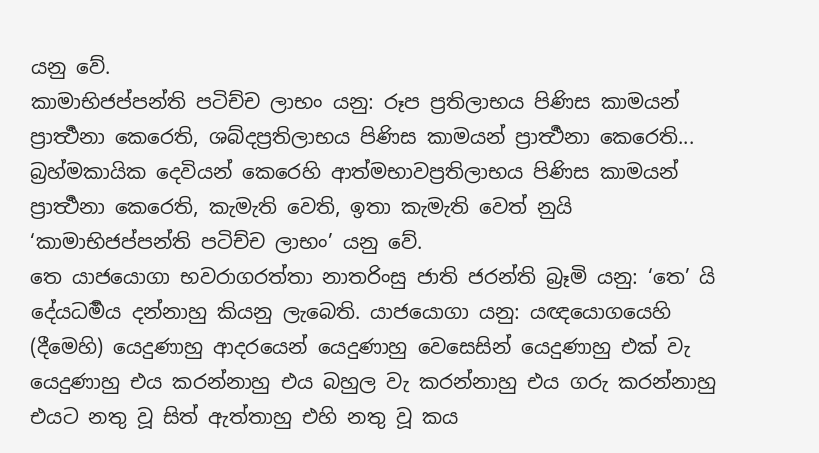යනු වේ.
කාමාභිජප්පන්ති පටිච්ච ලාභං යනු: රූප ප්‍රතිලාභය පිණිස කාමයන් ප්‍රාර්‍ත්‍ථනා කෙරෙති, ශබ්දප්‍රතිලාභය පිණිස කාමයන් ප්‍රාර්‍ත්‍ථනා කෙරෙති... බ්‍රහ්මකායික දෙවියන් කෙරෙහි ආත්මභාවප්‍රතිලාභය පිණිස කාමයන් ප්‍රාර්‍ත්‍ථනා කෙරෙති, කැමැති වෙති, ඉතා කැමැති වෙත් නුයි ‘කාමාභිජප්පන්ති පටිච්ච ලාභං’ යනු වේ.
තෙ යාජයොගා භවරාගරත්තා නාතරිංසු ජාති ජරන්ති බ්‍රෑමි යනු: ‘තෙ’ යි දේයධර්‍මය දන්නාහු කියනු ලැබෙති. යාජයොගා යනු: යඥයොගයෙහි (දීමෙහි) යෙදුණාහු ආදරයෙන් යෙදුණාහු වෙසෙසින් යෙදුණාහු එක් වැ යෙදුණාහු එය කරන්නාහු එය බහුල වැ කරන්නාහු එය ගරු කරන්නාහු එයට නතු වූ සිත් ඇත්තාහු එහි නතු වූ කය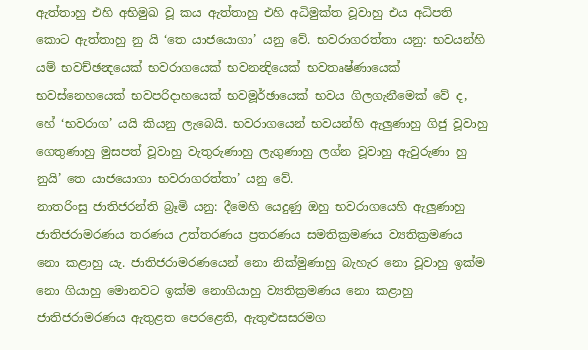ඇත්තාහු එහි අභිමුඛ වූ කය ඇත්තාහු එහි අධිමුක්ත වූවාහු එය අධිපති කොට ඇත්තාහු නු යි ‘තෙ යාජයොගා’ යනු වේ. භවරාගරත්තා යනු: භවයන්හි යම් භවච්ඡන්‍දයෙක් භවරාගයෙක් භවනන්‍දියෙක් භවතෘෂ්ණායෙක් භවස්නෙහයෙක් භවපරිදාහයෙක් භවමූර්ඡායෙක් භවය ගිලගැනීමෙක් වේ ද, හේ ‘භවරාග’ යයි කියනු ලැබෙයි. භවරාගයෙන් භවයන්හි ඇලුණාහු ගිජු වූවාහු ගෙතුණාහු මුසපත් වූවාහු වැතුරුණාහු ලැගුණාහු ලග්න වූවාහු ඇවුරුණා හු නුයි’ තෙ යාජයොගා භවරාගරත්තා’ යනු වේ.
නාතරිංසු ජාතිජරන්ති බ්‍රෑමි යනු: දීමෙහි යෙදුණු ඔහු භවරාගයෙහි ඇලුණාහු ජාතිජරාමරණය තරණය උත්තරණය ප්‍රතරණය සමතික්‍රමණය ව්‍යතික්‍රමණය නො කළාහු යැ. ජාතිජරාමරණයෙන් නො නික්මුණාහු බැහැර නො වූවාහු ඉක්ම නො ගියාහු මොනවට ඉක්ම නොගියාහු ව්‍යතික්‍රමණය නො කළාහු ජාතිජරාමරණය ඇතුළත පෙරළෙති, ඇතුළුසසරමග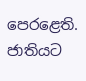පෙරළෙති. ජාතියට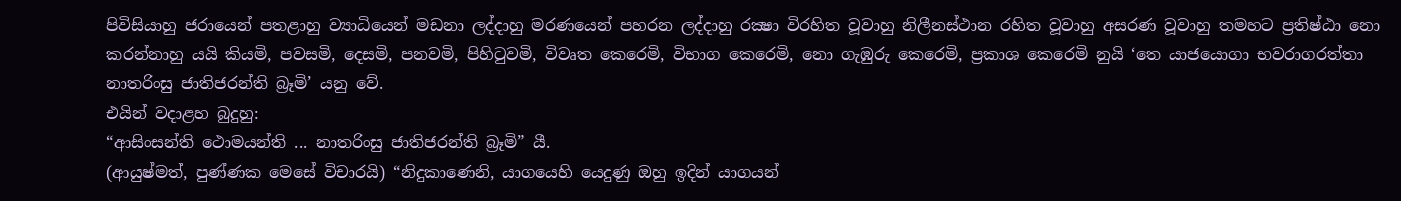පිවිසියාහු ජරායෙන් පතළාහු ව්‍යාධියෙන් මඩනා ලද්දාහු මරණයෙන් පහරන ලද්දාහු රක්‍ෂා විරහිත වූවාහු නිලීනස්ථාන රහිත වූවාහු අසරණ වූවාහු තමහට ප්‍රතිෂ්ඨා නො කරන්නාහු යයි කියමි, පවසමි, දෙසමි, පනවමි, පිහිටුවමි, විවෘත කෙරෙමි, විභාග කෙරෙමි, නො ගැඹුරු කෙරෙමි, ප්‍රකාශ කෙරෙමි නුයි ‘තෙ යාජයොගා භවරාගරත්තා නාතරිංසු ජාතිජරන්ති බ්‍රෑමි’ යනු වේ.
එයින් වදාළහ බුදුහු:
“ආසිංසන්ති ථොමයන්ති ... නාතරිංසු ජාතිජරන්ති බ්‍රෑමි” යී.
(ආයුෂ්මත්, පුණ්ණක මෙසේ විචාරයි) “නිදුකාණෙනි, යාගයෙහි යෙදුණු ඔහු ඉදින් යාගයන්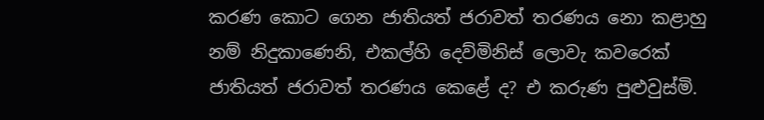කරණ කොට ගෙන ජාතියත් ජරාවත් තරණය නො කළාහු නම් නිදුකාණෙනි, එකල්හි දෙව්මිනිස් ලොවැ කවරෙක් ජාතියත් ජරාවත් තරණය කෙළේ ද? එ කරුණ පුළුවුස්මි.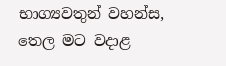භාග්‍යවතුන් වහන්ස, තෙල මට වදාළ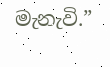මැනැවි.”